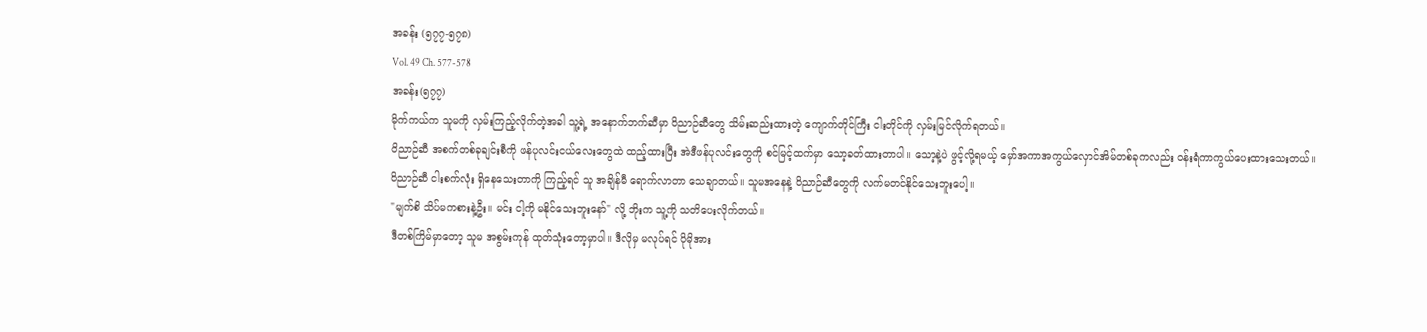အခန်း (၅၇၇-၅၇၈)
Vol. 49 Ch. 577-578
အခန်း(၅၇၇)
မိုက်ကယ်က သူမကို လှမ်းကြည့်လိုက်တဲ့အခါ သူ့ရဲ့ အနောက်ဘက်ဆီမှာ ဝိညာဉ်ဆီတွေ သိမ်းဆည်းထားတဲ့ ကျောက်တိုင်ကြီး ငါးတိုင်ကို လှမ်းမြင်လိုက်ရတယ်။
ဝိညာဉ်ဆီ အစက်တစ်ခုချင်းစီကို ဖန်ပုလင်းငယ်လေးတွေထဲ ထည့်ထားပြီး အဲဒီဖန်ပုလင်းတွေကို စင်မြင့်ထက်မှာ သော့ခတ်ထားတာပါ။ သော့နဲ့ပဲ ဖွင့်လို့ရမယ့် မှော်အကာအကွယ်လှောင်အိမ်တစ်ခုကလည်း ဝန်းရံကာကွယ်ပေးထားသေးတယ်။
ဝိညာဉ်ဆီ ငါးစက်လုံး ရှိနေသေးတာကို ကြည့်ရင် သူ အချိန်မီ ရောက်လာတာ သေချာတယ်။ သူမအနေနဲ့ ဝိညာဉ်ဆီတွေကို လက်မတင်နိုင်သေးဘူးပေါ့။
"မျက်စိ သိပ်မကစားနဲ့ဦး။ မင်း ငါ့ကို မနိုင်သေးဘူးနော်" လို့ ဘိုးက သူ့ကို သတိပေးလိုက်တယ်။
ဒီတစ်ကြိမ်မှာတော့ သူမ အစွမ်းကုန် ထုတ်သုံးတော့မှာပါ။ ဒီလိုမှ မလုပ်ရင် ပိုမိုအား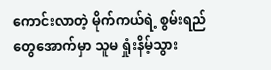ကောင်းလာတဲ့ မိုက်ကယ်ရဲ့ စွမ်းရည်တွေအောက်မှာ သူမ ရှုံးနိမ့်သွား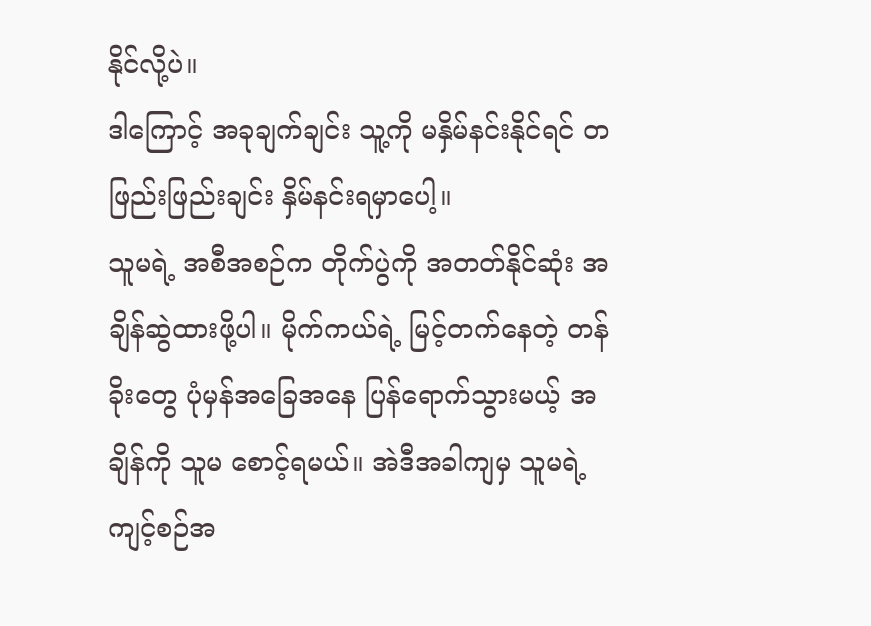နိုင်လို့ပဲ။
ဒါကြောင့် အခုချက်ချင်း သူ့ကို မနှိမ်နင်းနိုင်ရင် တဖြည်းဖြည်းချင်း နှိမ်နင်းရမှာပေါ့။
သူမရဲ့ အစီအစဉ်က တိုက်ပွဲကို အတတ်နိုင်ဆုံး အချိန်ဆွဲထားဖို့ပါ။ မိုက်ကယ်ရဲ့ မြင့်တက်နေတဲ့ တန်ခိုးတွေ ပုံမှန်အခြေအနေ ပြန်ရောက်သွားမယ့် အချိန်ကို သူမ စောင့်ရမယ်။ အဲဒီအခါကျမှ သူမရဲ့ ကျင့်စဉ်အ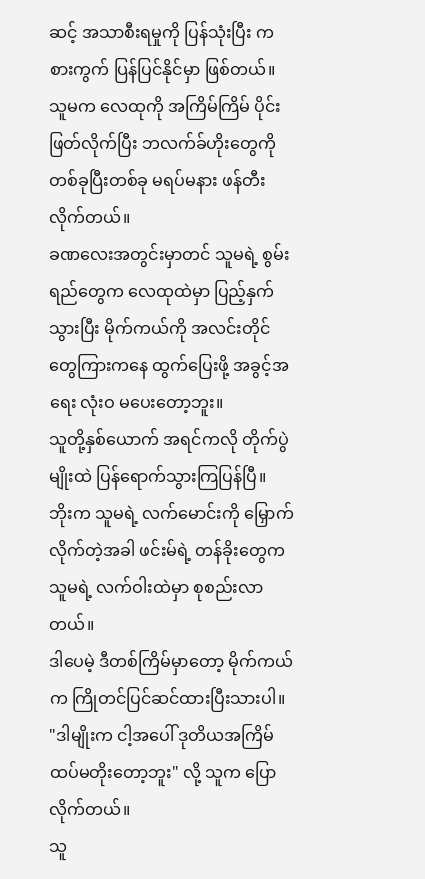ဆင့် အသာစီးရမှုကို ပြန်သုံးပြီး ကစားကွက် ပြန်ပြင်နိုင်မှာ ဖြစ်တယ်။
သူမက လေထုကို အကြိမ်ကြိမ် ပိုင်းဖြတ်လိုက်ပြီး ဘလက်ခ်ဟိုးတွေကို တစ်ခုပြီးတစ်ခု မရပ်မနား ဖန်တီးလိုက်တယ်။
ခဏလေးအတွင်းမှာတင် သူမရဲ့ စွမ်းရည်တွေက လေထုထဲမှာ ပြည့်နှက်သွားပြီး မိုက်ကယ်ကို အလင်းတိုင်တွေကြားကနေ ထွက်ပြေးဖို့ အခွင့်အရေး လုံးဝ မပေးတော့ဘူး။
သူတို့နှစ်ယောက် အရင်ကလို တိုက်ပွဲမျိုးထဲ ပြန်ရောက်သွားကြပြန်ပြီ။
ဘိုးက သူမရဲ့ လက်မောင်းကို မြှောက်လိုက်တဲ့အခါ ဖင်းမ်ရဲ့ တန်ခိုးတွေက သူမရဲ့ လက်ဝါးထဲမှာ စုစည်းလာတယ်။
ဒါပေမဲ့ ဒီတစ်ကြိမ်မှာတော့ မိုက်ကယ်က ကြိုတင်ပြင်ဆင်ထားပြီးသားပါ။
"ဒါမျိုးက ငါ့အပေါ် ဒုတိယအကြိမ် ထပ်မတိုးတော့ဘူး" လို့ သူက ပြောလိုက်တယ်။
သူ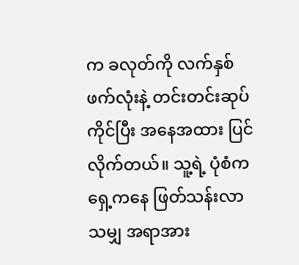က ခလုတ်ကို လက်နှစ်ဖက်လုံးနဲ့ တင်းတင်းဆုပ်ကိုင်ပြီး အနေအထား ပြင်လိုက်တယ်။ သူ့ရဲ့ ပုံစံက ရှေ့ကနေ ဖြတ်သန်းလာသမျှ အရာအား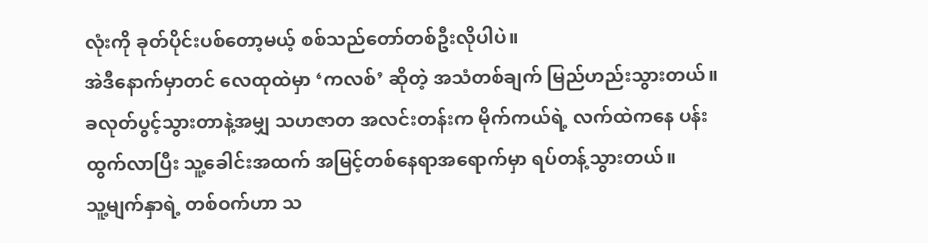လုံးကို ခုတ်ပိုင်းပစ်တော့မယ့် စစ်သည်တော်တစ်ဦးလိုပါပဲ။
အဲဒီနောက်မှာတင် လေထုထဲမှာ ‘ကလစ်’ ဆိုတဲ့ အသံတစ်ချက် မြည်ဟည်းသွားတယ်။
ခလုတ်ပွင့်သွားတာနဲ့အမျှ သဟဇာတ အလင်းတန်းက မိုက်ကယ်ရဲ့ လက်ထဲကနေ ပန်းထွက်လာပြီး သူ့ခေါင်းအထက် အမြင့်တစ်နေရာအရောက်မှာ ရပ်တန့်သွားတယ်။
သူ့မျက်နှာရဲ့ တစ်ဝက်ဟာ သ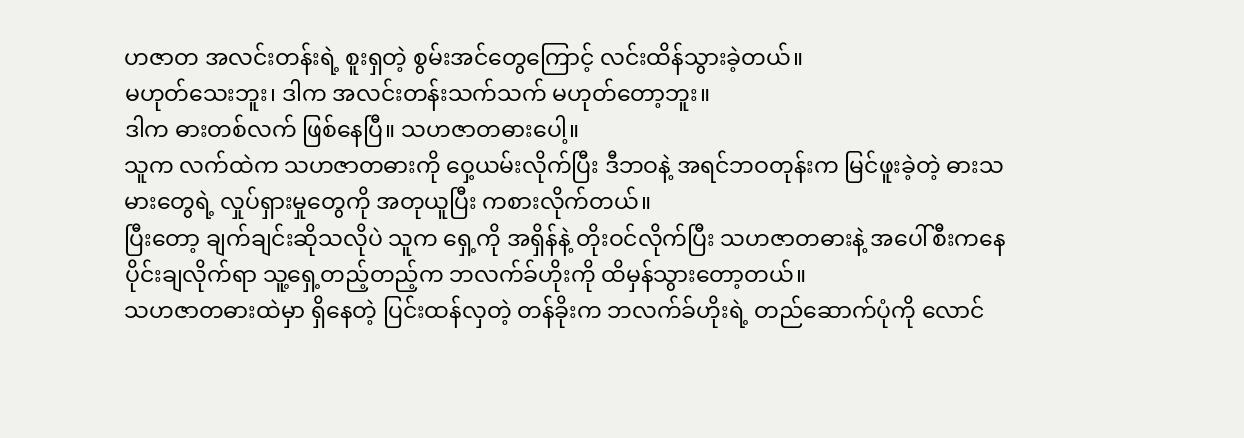ဟဇာတ အလင်းတန်းရဲ့ စူးရှတဲ့ စွမ်းအင်တွေကြောင့် လင်းထိန်သွားခဲ့တယ်။
မဟုတ်သေးဘူး၊ ဒါက အလင်းတန်းသက်သက် မဟုတ်တော့ဘူး။
ဒါက ဓားတစ်လက် ဖြစ်နေပြီ။ သဟဇာတဓားပေါ့။
သူက လက်ထဲက သဟဇာတဓားကို ဝှေ့ယမ်းလိုက်ပြီး ဒီဘဝနဲ့ အရင်ဘဝတုန်းက မြင်ဖူးခဲ့တဲ့ ဓားသမားတွေရဲ့ လှုပ်ရှားမှုတွေကို အတုယူပြီး ကစားလိုက်တယ်။
ပြီးတော့ ချက်ချင်းဆိုသလိုပဲ သူက ရှေ့ကို အရှိန်နဲ့ တိုးဝင်လိုက်ပြီး သဟဇာတဓားနဲ့ အပေါ်စီးကနေ ပိုင်းချလိုက်ရာ သူ့ရှေ့တည့်တည့်က ဘလက်ခ်ဟိုးကို ထိမှန်သွားတော့တယ်။
သဟဇာတဓားထဲမှာ ရှိနေတဲ့ ပြင်းထန်လှတဲ့ တန်ခိုးက ဘလက်ခ်ဟိုးရဲ့ တည်ဆောက်ပုံကို လောင်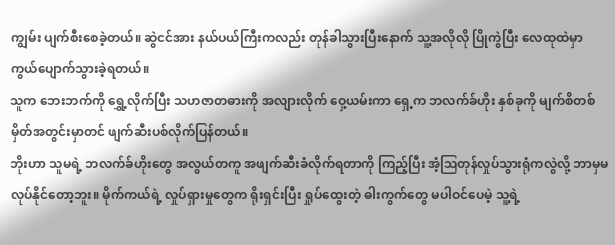ကျွမ်း ပျက်စီးစေခဲ့တယ်။ ဆွဲငင်အား နယ်ပယ်ကြီးကလည်း တုန်ခါသွားပြီးနောက် သူ့အလိုလို ပြိုကွဲပြီး လေထုထဲမှာ ကွယ်ပျောက်သွားခဲ့ရတယ်။
သူက ဘေးဘက်ကို ရွှေ့လိုက်ပြီး သဟဇာတဓားကို အလျားလိုက် ဝှေ့ယမ်းကာ ရှေ့က ဘလက်ခ်ဟိုး နှစ်ခုကို မျက်စိတစ်မှိတ်အတွင်းမှာတင် ဖျက်ဆီးပစ်လိုက်ပြန်တယ်။
ဘိုးဟာ သူမရဲ့ ဘလက်ခ်ဟိုးတွေ အလွယ်တကူ အဖျက်ဆီးခံလိုက်ရတာကို ကြည့်ပြီး အံ့ဩတုန်လှုပ်သွားရုံကလွဲလို့ ဘာမှမလုပ်နိုင်တော့ဘူး။ မိုက်ကယ်ရဲ့ လှုပ်ရှားမှုတွေက ရိုးရှင်းပြီး ရှုပ်ထွေးတဲ့ ဓါးကွက်တွေ မပါဝင်ပေမဲ့ သူ့ရဲ့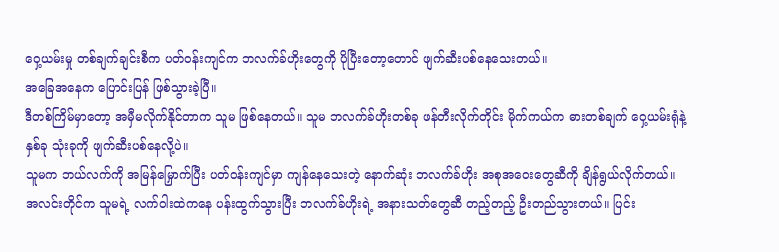ဝှေ့ယမ်းမှု တစ်ချက်ချင်းစီက ပတ်ဝန်းကျင်က ဘလက်ခ်ဟိုးတွေကို ပိုပြီးတော့တောင် ဖျက်ဆီးပစ်နေသေးတယ်။
အခြေအနေက ပြောင်းပြန် ဖြစ်သွားခဲ့ပြီ။
ဒီတစ်ကြိမ်မှာတော့ အမှီမလိုက်နိုင်တာက သူမ ဖြစ်နေတယ်။ သူမ ဘလက်ခ်ဟိုးတစ်ခု ဖန်တီးလိုက်တိုင်း မိုက်ကယ်က ဓားတစ်ချက် ဝှေ့ယမ်းရုံနဲ့ နှစ်ခု သုံးခုကို ဖျက်ဆီးပစ်နေလို့ပဲ။
သူမက ဘယ်လက်ကို အမြန်မြှောက်ပြီး ပတ်ဝန်းကျင်မှာ ကျန်နေသေးတဲ့ နောက်ဆုံး ဘလက်ခ်ဟိုး အစုအဝေးတွေဆီကို ချိန်ရွယ်လိုက်တယ်။
အလင်းတိုင်က သူမရဲ့ လက်ဝါးထဲကနေ ပန်းထွက်သွားပြီး ဘလက်ခ်ဟိုးရဲ့ အနားသတ်တွေဆီ တည့်တည့် ဦးတည်သွားတယ်။ ပြင်း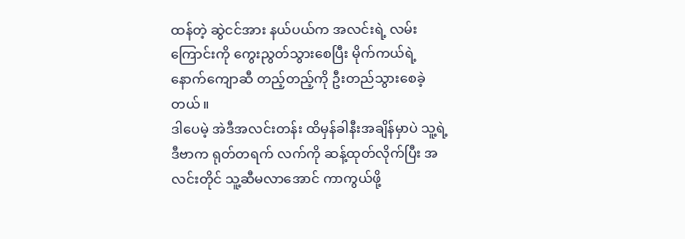ထန်တဲ့ ဆွဲငင်အား နယ်ပယ်က အလင်းရဲ့ လမ်းကြောင်းကို ကွေးညွတ်သွားစေပြီး မိုက်ကယ်ရဲ့ နောက်ကျောဆီ တည့်တည့်ကို ဦးတည်သွားစေခဲ့တယ်။
ဒါပေမဲ့ အဲဒီအလင်းတန်း ထိမှန်ခါနီးအချိန်မှာပဲ သူ့ရဲ့ ဒီဗာက ရုတ်တရက် လက်ကို ဆန့်ထုတ်လိုက်ပြီး အလင်းတိုင် သူ့ဆီမလာအောင် ကာကွယ်ဖို့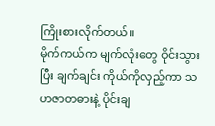ကြိုးစားလိုက်တယ်။
မိုက်ကယ်က မျက်လုံးတွေ ဝိုင်းသွားပြီး ချက်ချင်း ကိုယ်ကိုလှည့်ကာ သဟဇာတဓားနဲ့ ပိုင်းချ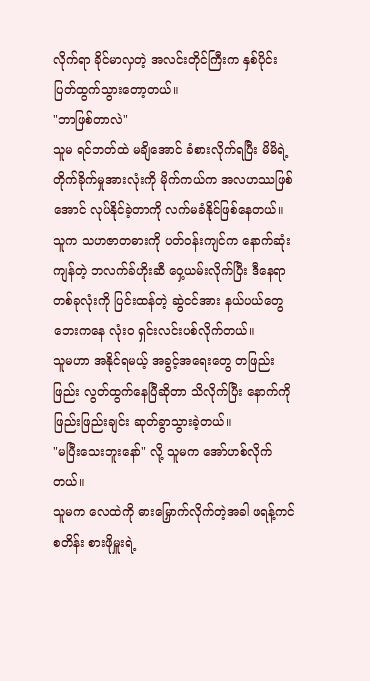လိုက်ရာ ခိုင်မာလှတဲ့ အလင်းတိုင်ကြီးက နှစ်ပိုင်း ပြတ်ထွက်သွားတော့တယ်။
"ဘာဖြစ်တာလဲ"
သူမ ရင်ဘတ်ထဲ မချိအောင် ခံစားလိုက်ရပြီး မိမိရဲ့ တိုက်ခိုက်မှုအားလုံးကို မိုက်ကယ်က အလဟဿဖြစ်အောင် လုပ်နိုင်ခဲ့တာကို လက်မခံနိုင်ဖြစ်နေတယ်။
သူက သဟဇာတဓားကို ပတ်ဝန်းကျင်က နောက်ဆုံးကျန်တဲ့ ဘလက်ခ်ဟိုးဆီ ဝှေ့ယမ်းလိုက်ပြီး ဒီနေရာတစ်ခုလုံးကို ပြင်းထန်တဲ့ ဆွဲငင်အား နယ်ပယ်တွေဘေးကနေ လုံးဝ ရှင်းလင်းပစ်လိုက်တယ်။
သူမဟာ အနိုင်ရမယ့် အခွင့်အရေးတွေ တဖြည်းဖြည်း လွတ်ထွက်နေပြီဆိုတာ သိလိုက်ပြီး နောက်ကို ဖြည်းဖြည်းချင်း ဆုတ်ခွာသွားခဲ့တယ်။
"မပြီးသေးဘူးနော်" လို့ သူမက အော်ဟစ်လိုက်တယ်။
သူမက လေထဲကို ဓားမြှောက်လိုက်တဲ့အခါ ဖရန့်ကင်စတိန်း စားဖိုမှူးရဲ့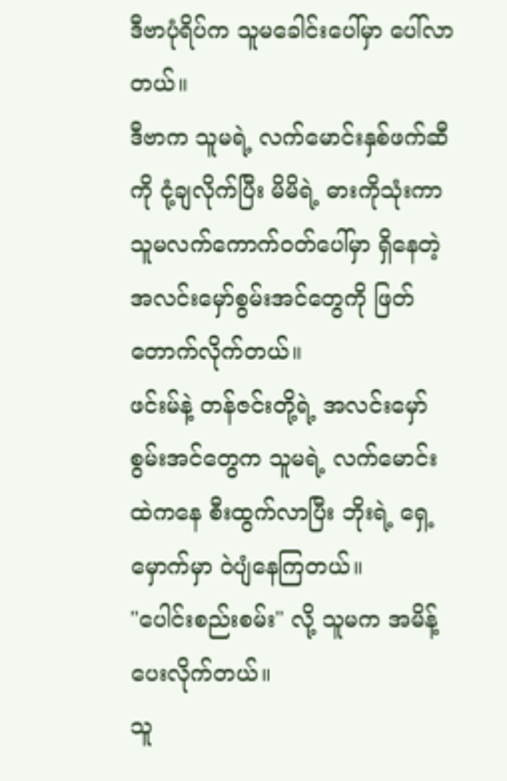ဒီဗာပုံရိပ်က သူမခေါင်းပေါ်မှာ ပေါ်လာတယ်။
ဒီဗာက သူမရဲ့ လက်မောင်းနှစ်ဖက်ဆီကို ငုံ့ချလိုက်ပြီး မိမိရဲ့ ဓားကိုသုံးကာ သူမလက်ကောက်ဝတ်ပေါ်မှာ ရှိနေတဲ့ အလင်းမှော်စွမ်းအင်တွေကို ဖြတ်တောက်လိုက်တယ်။
ဖင်းမ်နဲ့ တန်ဇင်းတို့ရဲ့ အလင်းမှော်စွမ်းအင်တွေက သူမရဲ့ လက်မောင်းထဲကနေ စီးထွက်လာပြီး ဘိုးရဲ့ ရှေ့မှောက်မှာ ဝဲပျံနေကြတယ်။
"ပေါင်းစည်းစမ်း" လို့ သူမက အမိန့်ပေးလိုက်တယ်။
သူ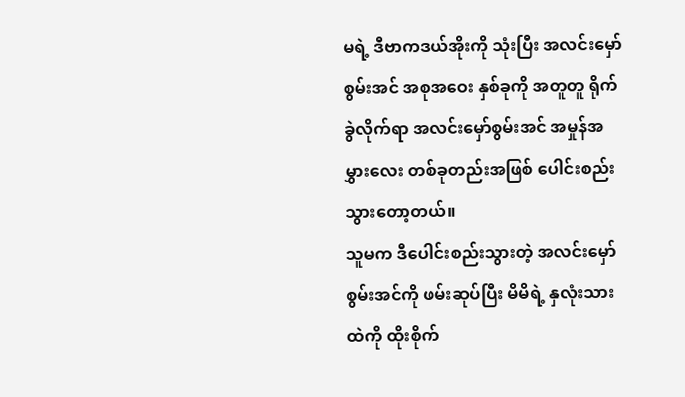မရဲ့ ဒီဗာကဒယ်အိုးကို သုံးပြီး အလင်းမှော်စွမ်းအင် အစုအဝေး နှစ်ခုကို အတူတူ ရိုက်ခွဲလိုက်ရာ အလင်းမှော်စွမ်းအင် အမှုန်အမွှားလေး တစ်ခုတည်းအဖြစ် ပေါင်းစည်းသွားတော့တယ်။
သူမက ဒီပေါင်းစည်းသွားတဲ့ အလင်းမှော်စွမ်းအင်ကို ဖမ်းဆုပ်ပြီး မိမိရဲ့ နှလုံးသားထဲကို ထိုးစိုက်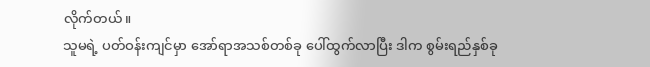လိုက်တယ်။
သူမရဲ့ ပတ်ဝန်းကျင်မှာ အော်ရာအသစ်တစ်ခု ပေါ်ထွက်လာပြီး ဒါက စွမ်းရည်နှစ်ခု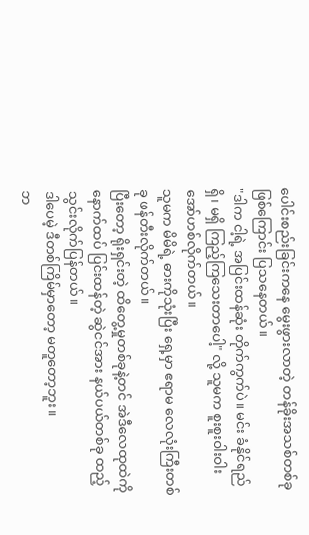ပေါင်းစည်းခြင်းကနေ မွေးဖွားလာတဲ့ တန်ခိုးအသစ်တစ်ခု ဖြစ်ကြောင်း ပြသနေတယ်။
"ဒါက ငါ့ရဲ့ အပြင်းထန်ဆုံး တိုက်ကွက်ပဲ။ မင်း ခံနိုင်ရည် ရှိ၊ မရှိ ကြည့်ကြသေးတာပေါ့" လို့ သူမက စူးစူးဝါးဝါး အော်ဟစ်လိုက်တယ်။
သူမက မိမိရဲ့ ဓားကိုသုံးပြီး ရှေ့မှာ ဧရာမ လေလုံးကြီးတစ်ခု ဖန်တီးလိုက်တယ်။
ပြီးတော့ ရိုးရှင်းတဲ့ ထိတွေ့မှုတစ်ခုနဲ့တင် အဲဒီလေထုထဲကို နောက်ထပ် ပြင်းထန်တဲ့ ဆွဲငင်အား နယ်ပယ်တစ်ခု ထည့်သွင်းလိုက်ပြန်တယ်။
ဒါပေမဲ့ ဒီတစ်ကြိမ်မှာတော့ မတူတော့ဘူး။
ဘ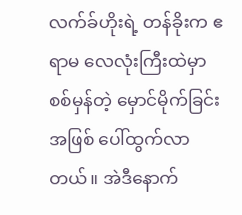လက်ခ်ဟိုးရဲ့ တန်ခိုးက ဧရာမ လေလုံးကြီးထဲမှာ စစ်မှန်တဲ့ မှောင်မိုက်ခြင်းအဖြစ် ပေါ်ထွက်လာတယ်။ အဲဒီနောက်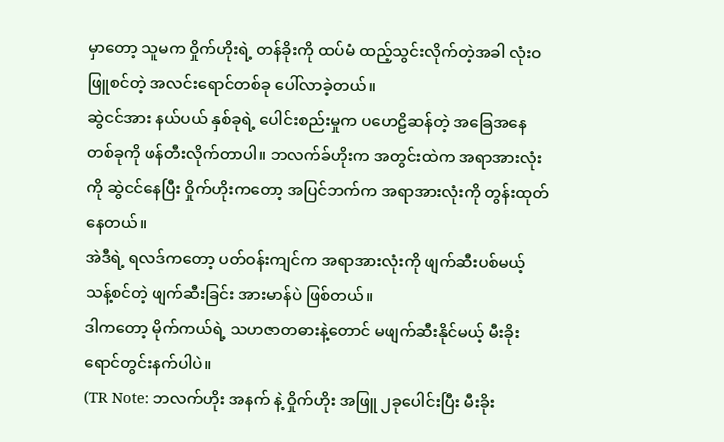မှာတော့ သူမက ဝှိုက်ဟိုးရဲ့ တန်ခိုးကို ထပ်မံ ထည့်သွင်းလိုက်တဲ့အခါ လုံးဝ ဖြူစင်တဲ့ အလင်းရောင်တစ်ခု ပေါ်လာခဲ့တယ်။
ဆွဲငင်အား နယ်ပယ် နှစ်ခုရဲ့ ပေါင်းစည်းမှုက ပဟေဠိဆန်တဲ့ အခြေအနေတစ်ခုကို ဖန်တီးလိုက်တာပါ။ ဘလက်ခ်ဟိုးက အတွင်းထဲက အရာအားလုံးကို ဆွဲငင်နေပြီး ဝှိုက်ဟိုးကတော့ အပြင်ဘက်က အရာအားလုံးကို တွန်းထုတ်နေတယ်။
အဲဒီရဲ့ ရလဒ်ကတော့ ပတ်ဝန်းကျင်က အရာအားလုံးကို ဖျက်ဆီးပစ်မယ့် သန့်စင်တဲ့ ဖျက်ဆီးခြင်း အားမာန်ပဲ ဖြစ်တယ်။
ဒါကတော့ မိုက်ကယ်ရဲ့ သဟဇာတဓားနဲ့တောင် မဖျက်ဆီးနိုင်မယ့် မီးခိုးရောင်တွင်းနက်ပါပဲ။
(TR Note: ဘလက်ဟိုး အနက် နဲ့ ဝှိုက်ဟိုး အဖြူ ၂ခုပေါင်းပြီး မီးခိုး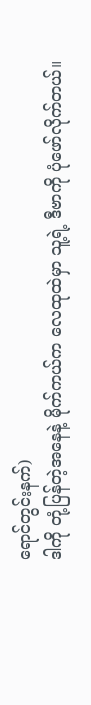ရောင်တွင်းနက်)
ဒါကို တုံ့ပြန်တဲ့အနေနဲ့ မိုက်ကယ်က လေထုထဲမှာ သူ့ရဲ့ ဒီဗာကို ပုံဖော်လိုက်တယ်။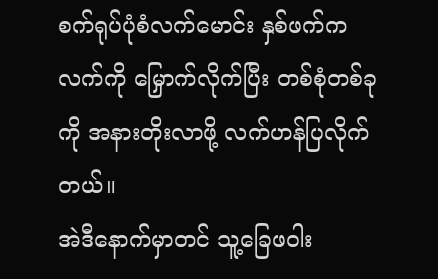စက်ရုပ်ပုံစံလက်မောင်း နှစ်ဖက်က လက်ကို မြှောက်လိုက်ပြီး တစ်စုံတစ်ခုကို အနားတိုးလာဖို့ လက်ဟန်ပြလိုက်တယ်။
အဲဒီနောက်မှာတင် သူ့ခြေဖဝါး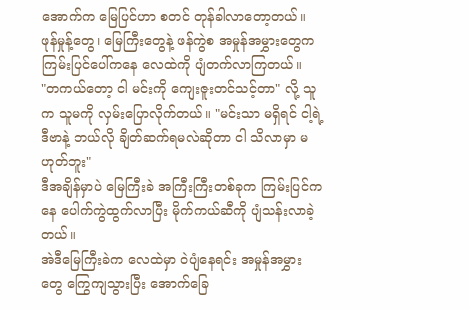အောက်က မြေပြင်ဟာ စတင် တုန်ခါလာတော့တယ်။ ဖုန်မှုန့်တွေ၊ မြေကြီးတွေနဲ့ ဖန်ကွဲစ အမှုန်အမွှားတွေက ကြမ်းပြင်ပေါ်ကနေ လေထဲကို ပျံတက်လာကြတယ်။
"တကယ်တော့ ငါ မင်းကို ကျေးဇူးတင်သင့်တာ" လို့ သူက သူမကို လှမ်းပြောလိုက်တယ်။ "မင်းသာ မရှိရင် ငါ့ရဲ့ ဒီဗာနဲ့ ဘယ်လို ချိတ်ဆက်ရမလဲဆိုတာ ငါ သိလာမှာ မဟုတ်ဘူး"
ဒီအချိန်မှာပဲ မြေကြီးခဲ အကြီးကြီးတစ်ခုက ကြမ်းပြင်ကနေ ပေါက်ကွဲထွက်လာပြီး မိုက်ကယ်ဆီကို ပျံသန်းလာခဲ့တယ်။
အဲဒီမြေကြီးခဲက လေထဲမှာ ဝဲပျံနေရင်း အမှုန်အမွှားတွေ ကြွေကျသွားပြီး အောက်ခြေ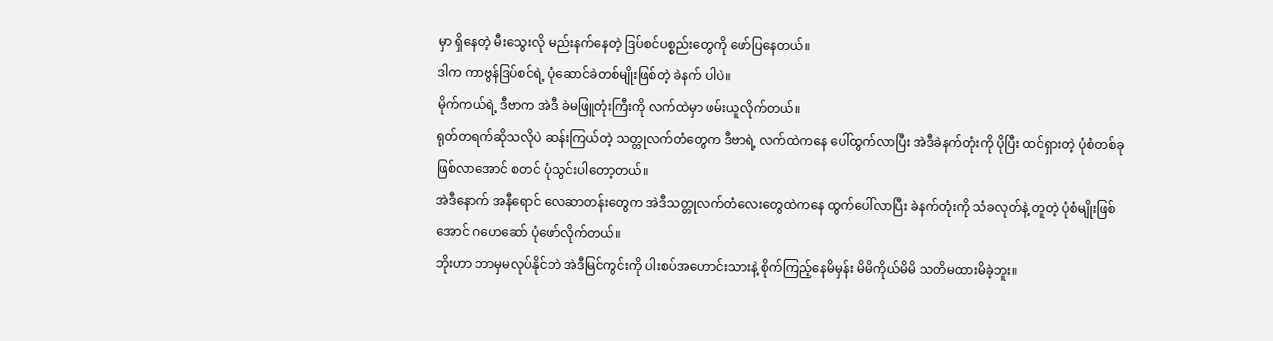မှာ ရှိနေတဲ့ မီးသွေးလို မည်းနက်နေတဲ့ ဒြပ်စင်ပစ္စည်းတွေကို ဖော်ပြနေတယ်။
ဒါက ကာဗွန်ဒြပ်စင်ရဲ့ ပုံဆောင်ခဲတစ်မျိုးဖြစ်တဲ့ ခဲနက် ပါပဲ။
မိုက်ကယ်ရဲ့ ဒီဗာက အဲဒီ ခဲမဖြူတုံးကြီးကို လက်ထဲမှာ ဖမ်းယူလိုက်တယ်။
ရုတ်တရက်ဆိုသလိုပဲ ဆန်းကြယ်တဲ့ သတ္တုလက်တံတွေက ဒီဗာရဲ့ လက်ထဲကနေ ပေါ်ထွက်လာပြီး အဲဒီခဲနက်တုံးကို ပိုပြီး ထင်ရှားတဲ့ ပုံစံတစ်ခု ဖြစ်လာအောင် စတင် ပုံသွင်းပါတော့တယ်။
အဲဒီနောက် အနီရောင် လေဆာတန်းတွေက အဲဒီသတ္တုလက်တံလေးတွေထဲကနေ ထွက်ပေါ်လာပြီး ခဲနက်တုံးကို သံခလုတ်နဲ့ တူတဲ့ ပုံစံမျိုးဖြစ်အောင် ဂဟေဆော် ပုံဖော်လိုက်တယ်။
ဘိုးဟာ ဘာမှမလုပ်နိုင်ဘဲ အဲဒီမြင်ကွင်းကို ပါးစပ်အဟောင်းသားနဲ့ စိုက်ကြည့်နေမိမှန်း မိမိကိုယ်မိမိ သတိမထားမိခဲ့ဘူး။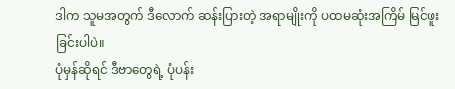ဒါက သူမအတွက် ဒီလောက် ဆန်းပြားတဲ့ အရာမျိုးကို ပထမဆုံးအကြိမ် မြင်ဖူးခြင်းပါပဲ။
ပုံမှန်ဆိုရင် ဒီဗာတွေရဲ့ ပုံပန်း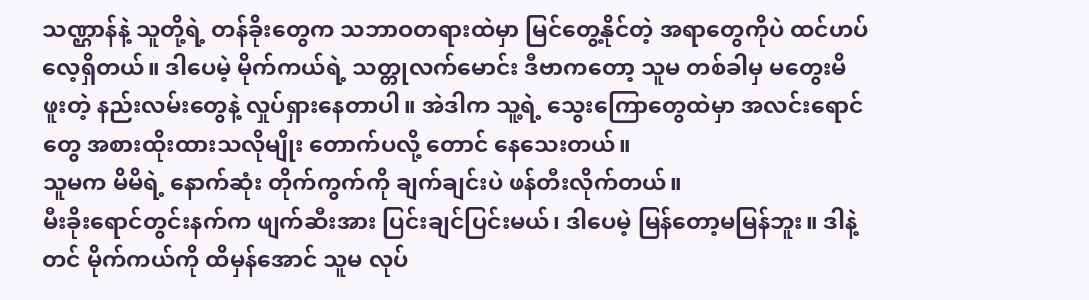သဏ္ဌာန်နဲ့ သူတို့ရဲ့ တန်ခိုးတွေက သဘာဝတရားထဲမှာ မြင်တွေ့နိုင်တဲ့ အရာတွေကိုပဲ ထင်ဟပ်လေ့ရှိတယ်။ ဒါပေမဲ့ မိုက်ကယ်ရဲ့ သတ္တုလက်မောင်း ဒီဗာကတော့ သူမ တစ်ခါမှ မတွေးမိဖူးတဲ့ နည်းလမ်းတွေနဲ့ လှုပ်ရှားနေတာပါ။ အဲဒါက သူ့ရဲ့ သွေးကြောတွေထဲမှာ အလင်းရောင်တွေ အစားထိုးထားသလိုမျိုး တောက်ပလို့ တောင် နေသေးတယ်။
သူမက မိမိရဲ့ နောက်ဆုံး တိုက်ကွက်ကို ချက်ချင်းပဲ ဖန်တီးလိုက်တယ်။
မီးခိုးရောင်တွင်းနက်က ဖျက်ဆီးအား ပြင်းချင်ပြင်းမယ်၊ ဒါပေမဲ့ မြန်တော့မမြန်ဘူး။ ဒါနဲ့တင် မိုက်ကယ်ကို ထိမှန်အောင် သူမ လုပ်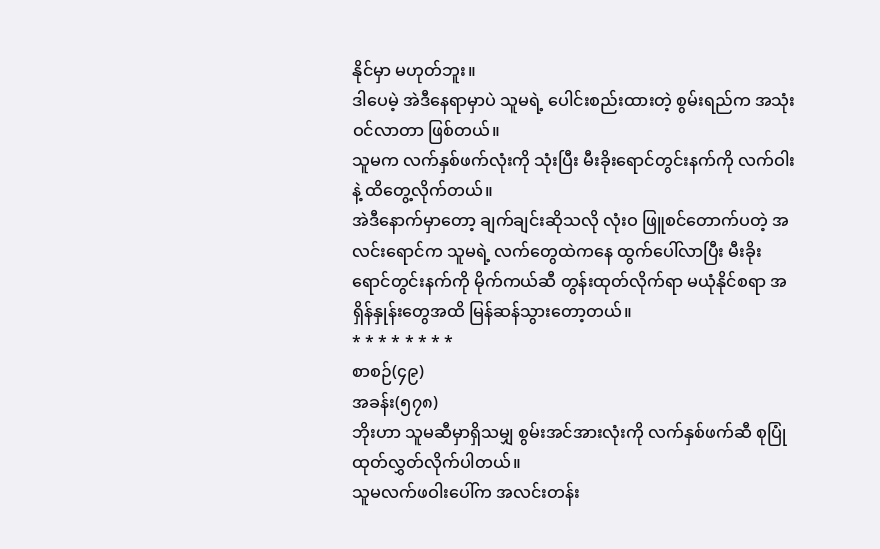နိုင်မှာ မဟုတ်ဘူး။
ဒါပေမဲ့ အဲဒီနေရာမှာပဲ သူမရဲ့ ပေါင်းစည်းထားတဲ့ စွမ်းရည်က အသုံးဝင်လာတာ ဖြစ်တယ်။
သူမက လက်နှစ်ဖက်လုံးကို သုံးပြီး မီးခိုးရောင်တွင်းနက်ကို လက်ဝါးနဲ့ ထိတွေ့လိုက်တယ်။
အဲဒီနောက်မှာတော့ ချက်ချင်းဆိုသလို လုံးဝ ဖြူစင်တောက်ပတဲ့ အလင်းရောင်က သူမရဲ့ လက်တွေထဲကနေ ထွက်ပေါ်လာပြီး မီးခိုးရောင်တွင်းနက်ကို မိုက်ကယ်ဆီ တွန်းထုတ်လိုက်ရာ မယုံနိုင်စရာ အရှိန်နှုန်းတွေအထိ မြန်ဆန်သွားတော့တယ်။
* * * * * * * *
စာစဉ်(၄၉)
အခန်း(၅၇၈)
ဘိုးဟာ သူမဆီမှာရှိသမျှ စွမ်းအင်အားလုံးကို လက်နှစ်ဖက်ဆီ စုပြုံထုတ်လွှတ်လိုက်ပါတယ်။
သူမလက်ဖဝါးပေါ်က အလင်းတန်း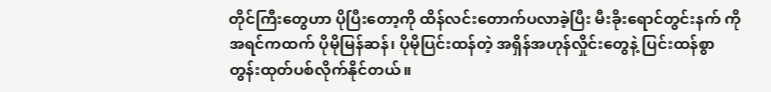တိုင်ကြီးတွေဟာ ပိုပြီးတော့ကို ထိန်လင်းတောက်ပလာခဲ့ပြီး မီးခိုးရောင်တွင်းနက် ကို အရင်ကထက် ပိုမိုမြန်ဆန်၊ ပိုမိုပြင်းထန်တဲ့ အရှိန်အဟုန်လှိုင်းတွေနဲ့ ပြင်းထန်စွာ တွန်းထုတ်ပစ်လိုက်နိုင်တယ်။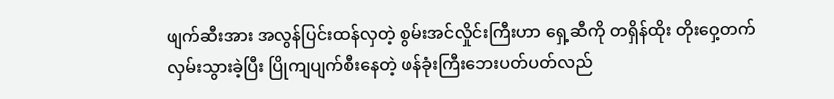ဖျက်ဆီးအား အလွန်ပြင်းထန်လှတဲ့ စွမ်းအင်လှိုင်းကြီးဟာ ရှေ့ဆီကို တရှိန်ထိုး တိုးဝှေ့တက်လှမ်းသွားခဲ့ပြီး ပြိုကျပျက်စီးနေတဲ့ ဖန်ခုံးကြီးဘေးပတ်ပတ်လည်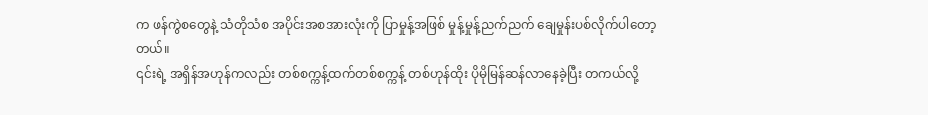က ဖန်ကွဲစတွေနဲ့ သံတိုသံစ အပိုင်းအစအားလုံးကို ပြာမှုန့်အဖြစ် မှုန့်မှုန့်ညက်ညက် ချေမှုန်းပစ်လိုက်ပါတော့တယ်။
၎င်းရဲ့ အရှိန်အဟုန်ကလည်း တစ်စက္ကန့်ထက်တစ်စက္ကန့် တစ်ဟုန်ထိုး ပိုမိုမြန်ဆန်လာနေခဲ့ပြီး တကယ်လို့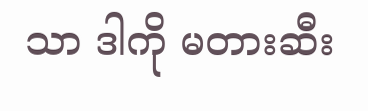သာ ဒါကို မတားဆီး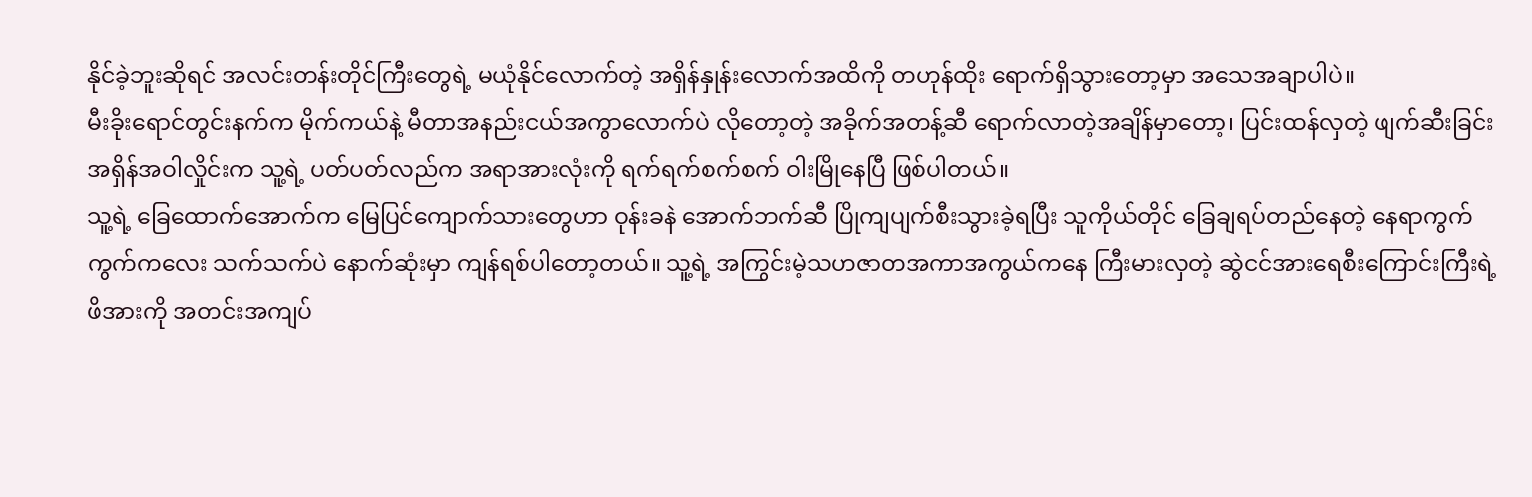နိုင်ခဲ့ဘူးဆိုရင် အလင်းတန်းတိုင်ကြီးတွေရဲ့ မယုံနိုင်လောက်တဲ့ အရှိန်နှုန်းလောက်အထိကို တဟုန်ထိုး ရောက်ရှိသွားတော့မှာ အသေအချာပါပဲ။
မီးခိုးရောင်တွင်းနက်က မိုက်ကယ်နဲ့ မီတာအနည်းငယ်အကွာလောက်ပဲ လိုတော့တဲ့ အခိုက်အတန့်ဆီ ရောက်လာတဲ့အချိန်မှာတော့၊ ပြင်းထန်လှတဲ့ ဖျက်ဆီးခြင်း အရှိန်အဝါလှိုင်းက သူ့ရဲ့ ပတ်ပတ်လည်က အရာအားလုံးကို ရက်ရက်စက်စက် ဝါးမြိုနေပြီ ဖြစ်ပါတယ်။
သူ့ရဲ့ ခြေထောက်အောက်က မြေပြင်ကျောက်သားတွေဟာ ဝုန်းခနဲ အောက်ဘက်ဆီ ပြိုကျပျက်စီးသွားခဲ့ရပြီး သူကိုယ်တိုင် ခြေချရပ်တည်နေတဲ့ နေရာကွက်ကွက်ကလေး သက်သက်ပဲ နောက်ဆုံးမှာ ကျန်ရစ်ပါတော့တယ်။ သူ့ရဲ့ အကြွင်းမဲ့သဟဇာတအကာအကွယ်ကနေ ကြီးမားလှတဲ့ ဆွဲငင်အားရေစီးကြောင်းကြီးရဲ့ ဖိအားကို အတင်းအကျပ်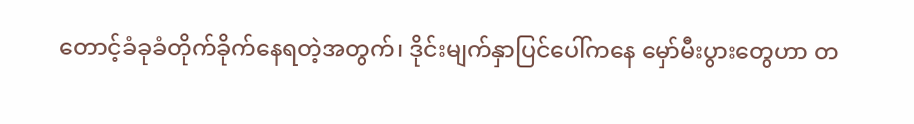တောင့်ခံခုခံတိုက်ခိုက်နေရတဲ့အတွက်၊ ဒိုင်းမျက်နှာပြင်ပေါ်ကနေ မှော်မီးပွားတွေဟာ တ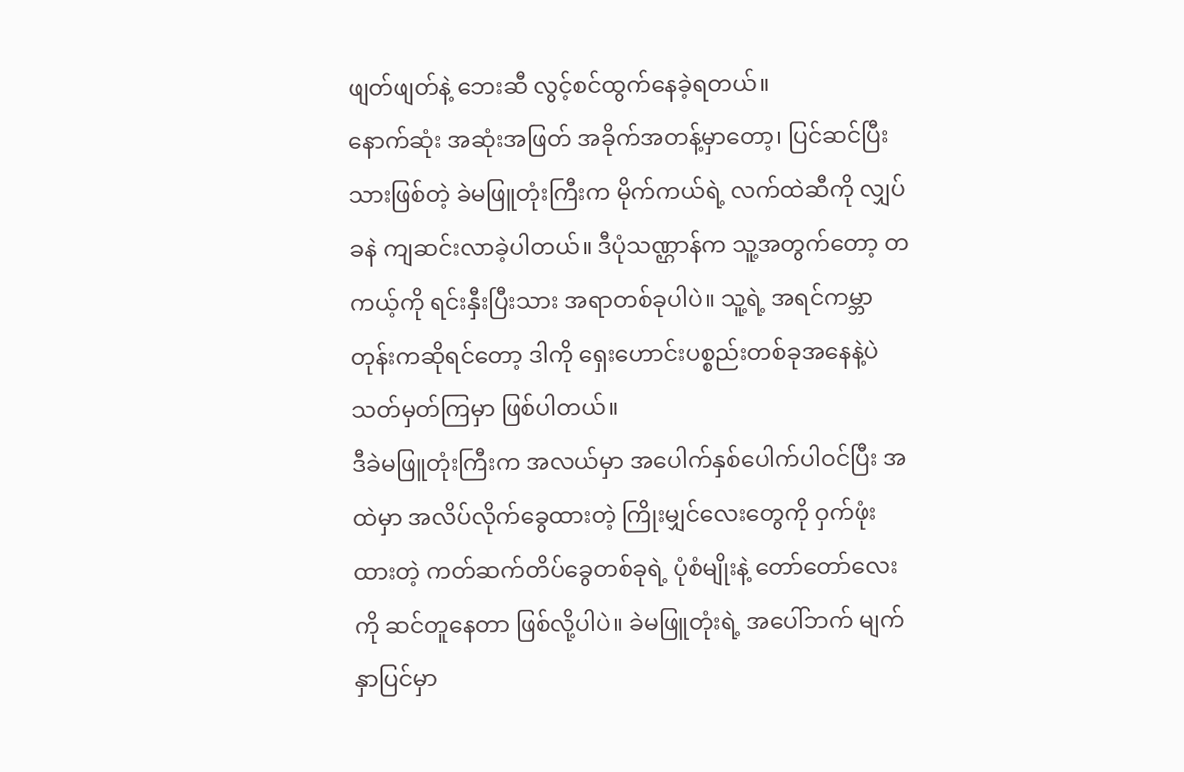ဖျတ်ဖျတ်နဲ့ ဘေးဆီ လွင့်စင်ထွက်နေခဲ့ရတယ်။
နောက်ဆုံး အဆုံးအဖြတ် အခိုက်အတန့်မှာတော့၊ ပြင်ဆင်ပြီးသားဖြစ်တဲ့ ခဲမဖြူတုံးကြီးက မိုက်ကယ်ရဲ့ လက်ထဲဆီကို လျှပ်ခနဲ ကျဆင်းလာခဲ့ပါတယ်။ ဒီပုံသဏ္ဌာန်က သူ့အတွက်တော့ တကယ့်ကို ရင်းနှီးပြီးသား အရာတစ်ခုပါပဲ။ သူ့ရဲ့ အရင်ကမ္ဘာတုန်းကဆိုရင်တော့ ဒါကို ရှေးဟောင်းပစ္စည်းတစ်ခုအနေနဲ့ပဲ သတ်မှတ်ကြမှာ ဖြစ်ပါတယ်။
ဒီခဲမဖြူတုံးကြီးက အလယ်မှာ အပေါက်နှစ်ပေါက်ပါဝင်ပြီး အထဲမှာ အလိပ်လိုက်ခွေထားတဲ့ ကြိုးမျှင်လေးတွေကို ဝှက်ဖုံးထားတဲ့ ကတ်ဆက်တိပ်ခွေတစ်ခုရဲ့ ပုံစံမျိုးနဲ့ တော်တော်လေးကို ဆင်တူနေတာ ဖြစ်လို့ပါပဲ။ ခဲမဖြူတုံးရဲ့ အပေါ်ဘက် မျက်နှာပြင်မှာ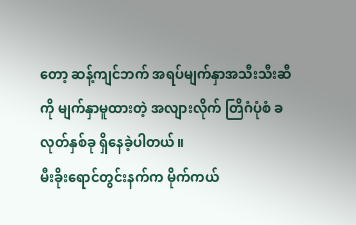တော့ ဆန့်ကျင်ဘက် အရပ်မျက်နှာအသီးသီးဆီကို မျက်နှာမူထားတဲ့ အလျားလိုက် တြိဂံပုံစံ ခလုတ်နှစ်ခု ရှိနေခဲ့ပါတယ်။
မီးခိုးရောင်တွင်းနက်က မိုက်ကယ်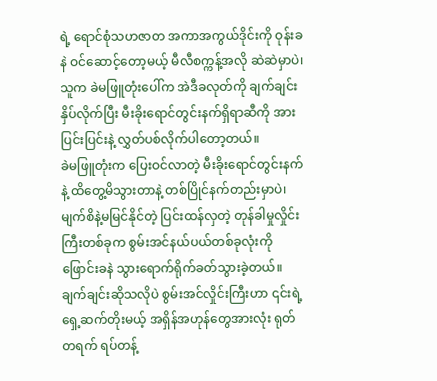ရဲ့ ရောင်စုံသဟဇာတ အကာအကွယ်ဒိုင်းကို ဝုန်းခနဲ ဝင်ဆောင့်တော့မယ့် မီလီစက္ကန့်အလို ဆဲဆဲမှာပဲ၊ သူက ခဲမဖြူတုံးပေါ်က အဲဒီခလုတ်ကို ချက်ချင်း နှိပ်လိုက်ပြီး မီးခိုးရောင်တွင်းနက်ရှိရာဆီကို အားပြင်းပြင်းနဲ့ လွှတ်ပစ်လိုက်ပါတော့တယ်။
ခဲမဖြူတုံးက ပြေးဝင်လာတဲ့ မီးခိုးရောင်တွင်းနက်နဲ့ ထိတွေ့မိသွားတာနဲ့ တစ်ပြိုင်နက်တည်းမှာပဲ၊ မျက်စိနဲ့မမြင်နိုင်တဲ့ ပြင်းထန်လှတဲ့ တုန်ခါမှုလှိုင်းကြီးတစ်ခုက စွမ်းအင်နယ်ပယ်တစ်ခုလုံးကို ဖြောင်းခနဲ သွားရောက်ရိုက်ခတ်သွားခဲ့တယ်။
ချက်ချင်းဆိုသလိုပဲ စွမ်းအင်လှိုင်းကြီးဟာ ၎င်းရဲ့ ရှေ့ဆက်တိုးမယ့် အရှိန်အဟုန်တွေအားလုံး ရုတ်တရက် ရပ်တန့်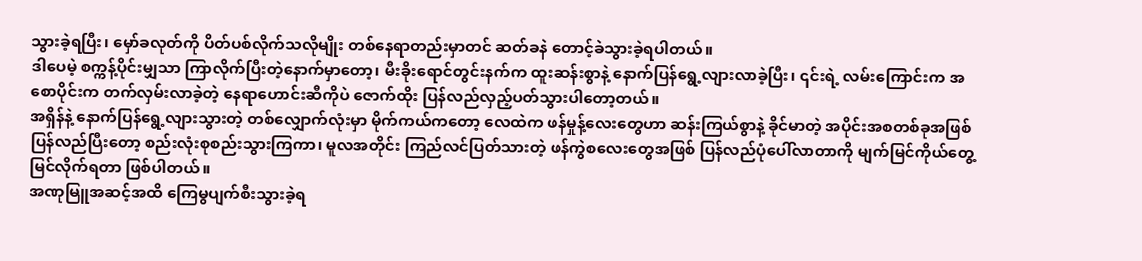သွားခဲ့ရပြီး၊ မှော်ခလုတ်ကို ပိတ်ပစ်လိုက်သလိုမျိုး တစ်နေရာတည်းမှာတင် ဆတ်ခနဲ တောင့်ခဲသွားခဲ့ရပါတယ်။
ဒါပေမဲ့ စက္ကန့်ပိုင်းမျှသာ ကြာလိုက်ပြီးတဲ့နောက်မှာတော့၊ မီးခိုးရောင်တွင်းနက်က ထူးဆန်းစွာနဲ့ နောက်ပြန်ရွေ့လျားလာခဲ့ပြီး၊ ၎င်းရဲ့ လမ်းကြောင်းက အစောပိုင်းက တက်လှမ်းလာခဲ့တဲ့ နေရာဟောင်းဆီကိုပဲ ဇောက်ထိုး ပြန်လည်လှည့်ပတ်သွားပါတော့တယ်။
အရှိန်နဲ့ နောက်ပြန်ရွေ့လျားသွားတဲ့ တစ်လျှောက်လုံးမှာ မိုက်ကယ်ကတော့ လေထဲက ဖန်မှုန့်လေးတွေဟာ ဆန်းကြယ်စွာနဲ့ ခိုင်မာတဲ့ အပိုင်းအစတစ်ခုအဖြစ် ပြန်လည်ပြီးတော့ စည်းလုံးစုစည်းသွားကြကာ၊ မူလအတိုင်း ကြည်လင်ပြတ်သားတဲ့ ဖန်ကွဲစလေးတွေအဖြစ် ပြန်လည်ပုံပေါ်လာတာကို မျက်မြင်ကိုယ်တွေ့ မြင်လိုက်ရတာ ဖြစ်ပါတယ်။
အဏုမြူအဆင့်အထိ ကြေမွပျက်စီးသွားခဲ့ရ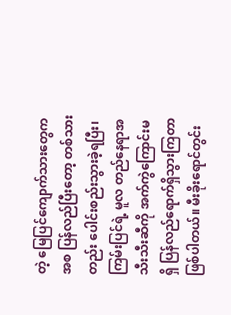တဲ့ မြေပြင်ကျောက်သားတွေကအစ ပြန်လည်ပြီးတော့ တစ်သားတည်း ပေါင်းစည်းသွားခဲ့ရပြီး၊ ကြမ်းပြင်ရဲ့ မူလ တည်နေရာအသီးသီးဆီကို အက်ကွဲကြောင်းမရှိ ပြန်လည်ရောက်ရှိသွားကြတာ ဖြစ်ပါတယ်။ မီးခိုးရောင်တွင်း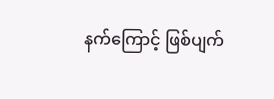နက်ကြောင့် ဖြစ်ပျက်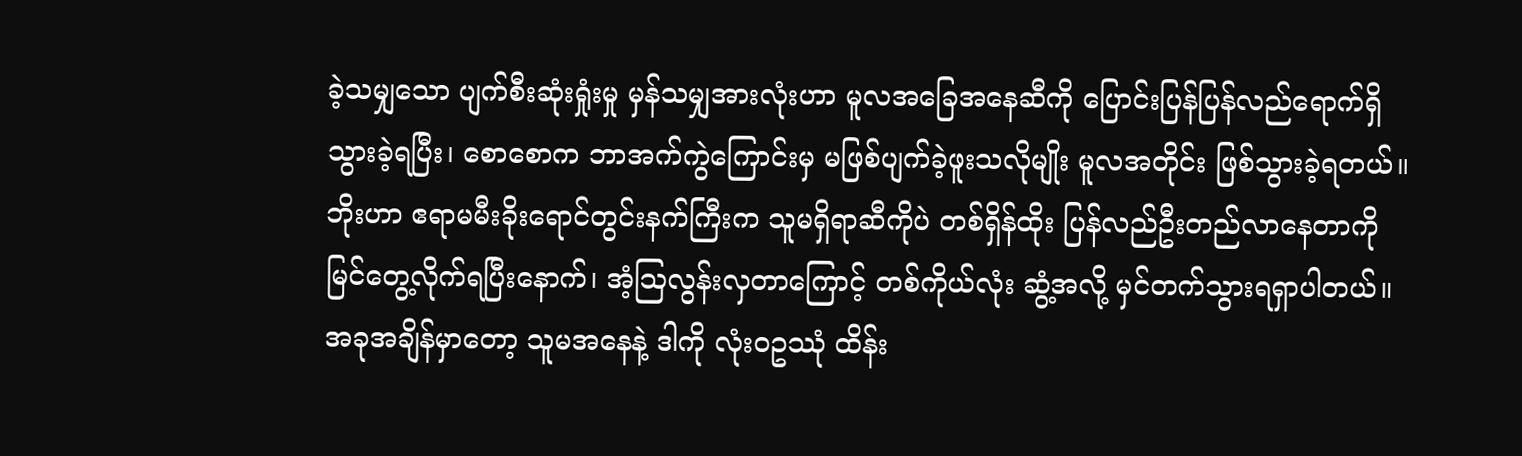ခဲ့သမျှသော ပျက်စီးဆုံးရှုံးမှု မှန်သမျှအားလုံးဟာ မူလအခြေအနေဆီကို ပြောင်းပြန်ပြန်လည်ရောက်ရှိသွားခဲ့ရပြီး၊ စောစောက ဘာအက်ကွဲကြောင်းမှ မဖြစ်ပျက်ခဲ့ဖူးသလိုမျိုး မူလအတိုင်း ဖြစ်သွားခဲ့ရတယ်။
ဘိုးဟာ ဧရာမမီးခိုးရောင်တွင်းနက်ကြီးက သူမရှိရာဆီကိုပဲ တစ်ရှိန်ထိုး ပြန်လည်ဦးတည်လာနေတာကို မြင်တွေ့လိုက်ရပြီးနောက်၊ အံ့ဩလွန်းလှတာကြောင့် တစ်ကိုယ်လုံး ဆွံ့အလို့ မှင်တက်သွားရရှာပါတယ်။ အခုအချိန်မှာတော့ သူမအနေနဲ့ ဒါကို လုံးဝဥဿုံ ထိန်း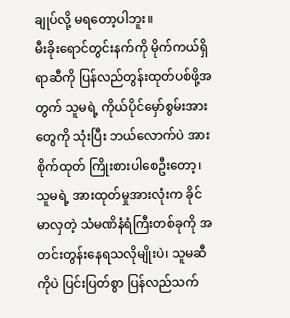ချုပ်လို့ မရတော့ပါဘူး။
မီးခိုးရောင်တွင်းနက်ကို မိုက်ကယ်ရှိရာဆီကို ပြန်လည်တွန်းထုတ်ပစ်ဖို့အတွက် သူမရဲ့ ကိုယ်ပိုင်မှော်စွမ်းအားတွေကို သုံးပြီး ဘယ်လောက်ပဲ အားစိုက်ထုတ် ကြိုးစားပါစေဦးတော့၊ သူမရဲ့ အားထုတ်မှုအားလုံးက ခိုင်မာလှတဲ့ သံမဏိနံရံကြီးတစ်ခုကို အတင်းတွန်းနေရသလိုမျိုးပဲ၊ သူမဆီကိုပဲ ပြင်းပြတ်စွာ ပြန်လည်သက်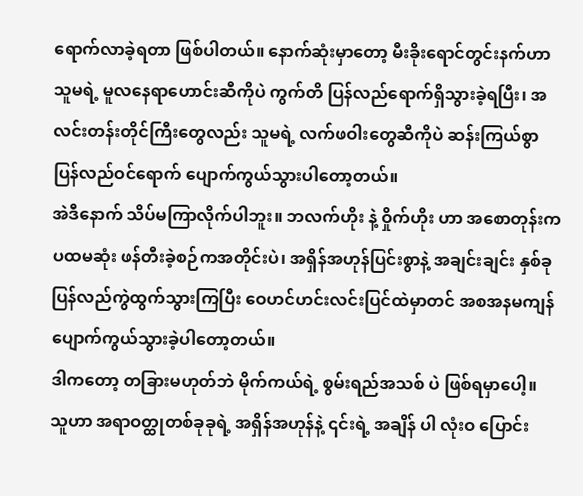ရောက်လာခဲ့ရတာ ဖြစ်ပါတယ်။ နောက်ဆုံးမှာတော့ မီးခိုးရောင်တွင်းနက်ဟာ သူမရဲ့ မူလနေရာဟောင်းဆီကိုပဲ ကွက်တိ ပြန်လည်ရောက်ရှိသွားခဲ့ရပြီး၊ အလင်းတန်းတိုင်ကြီးတွေလည်း သူမရဲ့ လက်ဖဝါးတွေဆီကိုပဲ ဆန်းကြယ်စွာ ပြန်လည်ဝင်ရောက် ပျောက်ကွယ်သွားပါတော့တယ်။
အဲဒီနောက် သိပ်မကြာလိုက်ပါဘူး။ ဘလက်ဟိုး နဲ့ ဝှိုက်ဟိုး ဟာ အစောတုန်းက ပထမဆုံး ဖန်တီးခဲ့စဉ်ကအတိုင်းပဲ၊ အရှိန်အဟုန်ပြင်းစွာနဲ့ အချင်းချင်း နှစ်ခုပြန်လည်ကွဲထွက်သွားကြပြီး ဝေဟင်ဟင်းလင်းပြင်ထဲမှာတင် အစအနမကျန် ပျောက်ကွယ်သွားခဲ့ပါတော့တယ်။
ဒါကတော့ တခြားမဟုတ်ဘဲ မိုက်ကယ်ရဲ့ စွမ်းရည်အသစ် ပဲ ဖြစ်ရမှာပေါ့။
သူဟာ အရာဝတ္ထုတစ်ခုခုရဲ့ အရှိန်အဟုန်နဲ့ ၎င်းရဲ့ အချိန် ပါ လုံးဝ ပြောင်း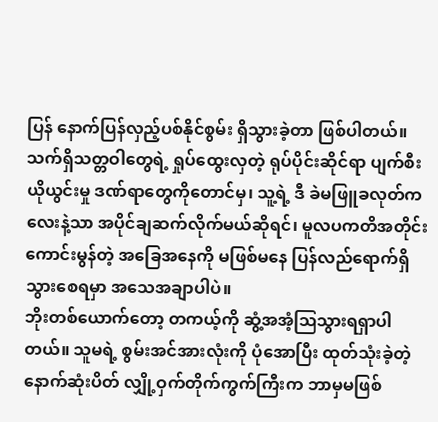ပြန် နောက်ပြန်လှည့်ပစ်နိုင်စွမ်း ရှိသွားခဲ့တာ ဖြစ်ပါတယ်။ သက်ရှိသတ္တဝါတွေရဲ့ ရှုပ်ထွေးလှတဲ့ ရုပ်ပိုင်းဆိုင်ရာ ပျက်စီးယိုယွင်းမှု ဒဏ်ရာတွေကိုတောင်မှ၊ သူ့ရဲ့ ဒီ ခဲမဖြူခလုတ်ကလေးနဲ့သာ အပိုင်ချဆက်လိုက်မယ်ဆိုရင်၊ မူလပကတိအတိုင်း ကောင်းမွန်တဲ့ အခြေအနေကို မဖြစ်မနေ ပြန်လည်ရောက်ရှိသွားစေရမှာ အသေအချာပါပဲ။
ဘိုးတစ်ယောက်တော့ တကယ့်ကို ဆွံ့အအံ့ဩသွားရရှာပါတယ်။ သူမရဲ့ စွမ်းအင်အားလုံးကို ပုံအောပြီး ထုတ်သုံးခဲ့တဲ့ နောက်ဆုံးပိတ် လျှို့ဝှက်တိုက်ကွက်ကြီးက ဘာမှမဖြစ်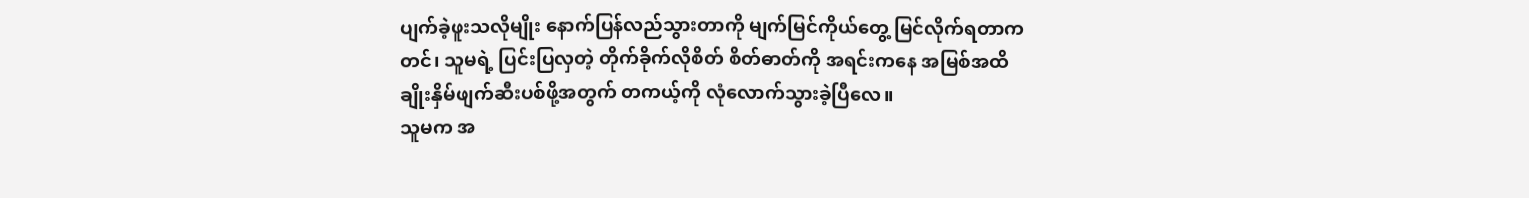ပျက်ခဲ့ဖူးသလိုမျိုး နောက်ပြန်လည်သွားတာကို မျက်မြင်ကိုယ်တွေ့ မြင်လိုက်ရတာကတင်၊ သူမရဲ့ ပြင်းပြလှတဲ့ တိုက်ခိုက်လိုစိတ် စိတ်ဓာတ်ကို အရင်းကနေ အမြစ်အထိ ချိုးနှိမ်ဖျက်ဆီးပစ်ဖို့အတွက် တကယ့်ကို လုံလောက်သွားခဲ့ပြီလေ။
သူမက အ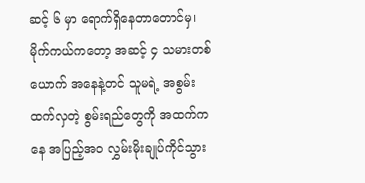ဆင့် ၆ မှာ ရောက်ရှိနေတာတောင်မှ၊ မိုက်ကယ်ကတော့ အဆင့် ၄ သမားတစ်ယောက် အနေနဲ့တင် သူမရဲ့ အစွမ်းထက်လှတဲ့ စွမ်းရည်တွေကို အထက်ကနေ အပြည့်အဝ လွှမ်းမိုးချုပ်ကိုင်သွား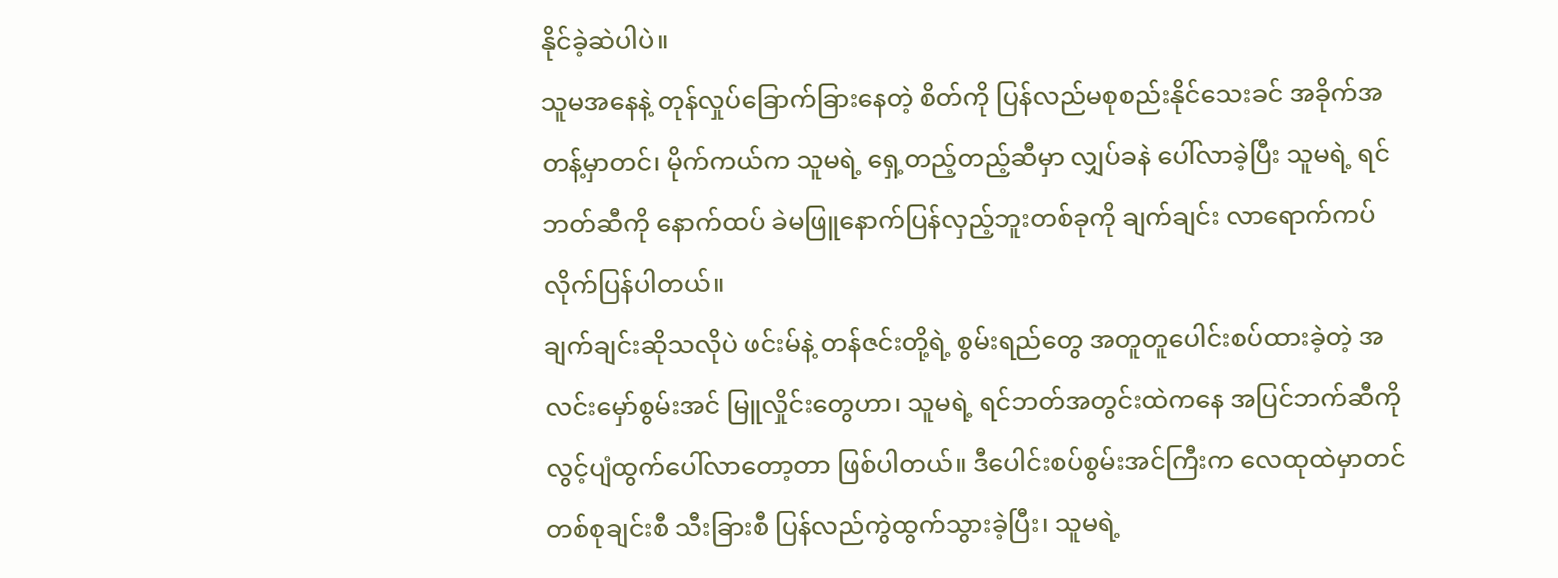နိုင်ခဲ့ဆဲပါပဲ။
သူမအနေနဲ့ တုန်လှုပ်ခြောက်ခြားနေတဲ့ စိတ်ကို ပြန်လည်မစုစည်းနိုင်သေးခင် အခိုက်အတန့်မှာတင်၊ မိုက်ကယ်က သူမရဲ့ ရှေ့တည့်တည့်ဆီမှာ လျှပ်ခနဲ ပေါ်လာခဲ့ပြီး သူမရဲ့ ရင်ဘတ်ဆီကို နောက်ထပ် ခဲမဖြူနောက်ပြန်လှည့်ဘူးတစ်ခုကို ချက်ချင်း လာရောက်ကပ်လိုက်ပြန်ပါတယ်။
ချက်ချင်းဆိုသလိုပဲ ဖင်းမ်နဲ့ တန်ဇင်းတို့ရဲ့ စွမ်းရည်တွေ အတူတူပေါင်းစပ်ထားခဲ့တဲ့ အလင်းမှော်စွမ်းအင် မြူလှိုင်းတွေဟာ၊ သူမရဲ့ ရင်ဘတ်အတွင်းထဲကနေ အပြင်ဘက်ဆီကို လွင့်ပျံထွက်ပေါ်လာတော့တာ ဖြစ်ပါတယ်။ ဒီပေါင်းစပ်စွမ်းအင်ကြီးက လေထုထဲမှာတင် တစ်စုချင်းစီ သီးခြားစီ ပြန်လည်ကွဲထွက်သွားခဲ့ပြီး၊ သူမရဲ့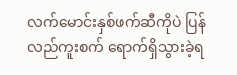လက်မောင်းနှစ်ဖက်ဆီကိုပဲ ပြန်လည်ကူးစက် ရောက်ရှိသွားခဲ့ရ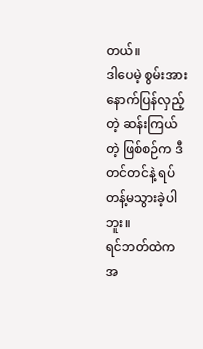တယ်။
ဒါပေမဲ့ စွမ်းအားနောက်ပြန်လှည့်တဲ့ ဆန်းကြယ်တဲ့ ဖြစ်စဉ်က ဒီတင်တင်နဲ့ ရပ်တန့်မသွားခဲ့ပါဘူး။
ရင်ဘတ်ထဲက အ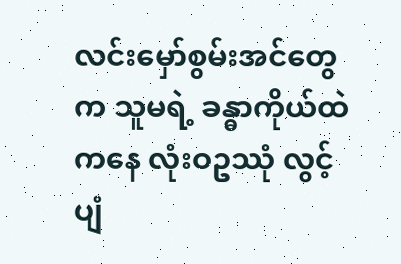လင်းမှော်စွမ်းအင်တွေက သူမရဲ့ ခန္ဓာကိုယ်ထဲကနေ လုံးဝဥဿုံ လွင့်ပျံ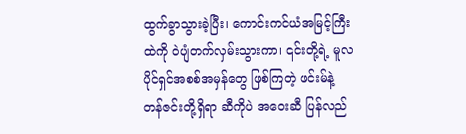ထွက်ခွာသွားခဲ့ပြီး၊ ကောင်းကင်ယံအမြင့်ကြီးထဲကို ဝဲပျံတက်လှမ်းသွားကာ၊ ၎င်းတို့ရဲ့ မူလပိုင်ရှင်အစစ်အမှန်တွေ ဖြစ်ကြတဲ့ ဖင်းမ်နဲ့ တန်ဇင်းတို့ရှိရာ ဆီကိုပဲ အဝေးဆီ ပြန်လည်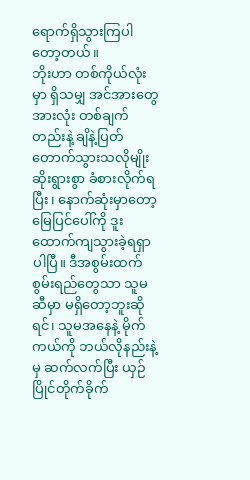ရောက်ရှိသွားကြပါတော့တယ်။
ဘိုးဟာ တစ်ကိုယ်လုံးမှာ ရှိသမျှ အင်အားတွေအားလုံး တစ်ချက်တည်းနဲ့ ချိနဲ့ပြတ်တောက်သွားသလိုမျိုး ဆိုးရွားစွာ ခံစားလိုက်ရပြီး၊ နောက်ဆုံးမှာတော့ မြေပြင်ပေါ်ကို ဒူးထောက်ကျသွားခဲ့ရရှာပါပြီ။ ဒီအစွမ်းထက်စွမ်းရည်တွေသာ သူမဆီမှာ မရှိတော့ဘူးဆိုရင်၊ သူမအနေနဲ့ မိုက်ကယ်ကို ဘယ်လိုနည်းနဲ့မှ ဆက်လက်ပြီး ယှဉ်ပြိုင်တိုက်ခိုက်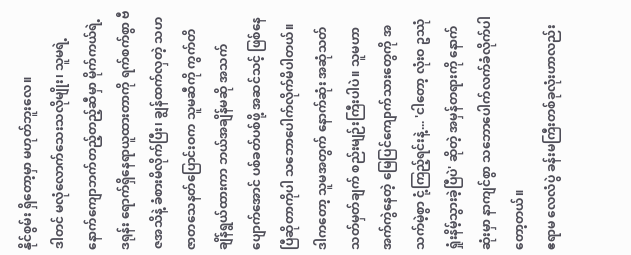နိုင်စွမ်း ရှိတော့မှာ မဟုတ်ဘူးလေ။
ဒါတင် မလုံလောက်သေးသလိုမျိုး၊ သူမရဲ့ နောက်ကျောဘက်တည့်တည့်ဆီမှာ မိုက်ကယ်ရဲ့ ဒရုန်း ရောက်ရှိနေရာယူထားတာကို ရက်စက်စွာ ဗီဇအသိနဲ့ ခံစားမိလိုက်ပြီး၊ ချွန်ထက်လှတဲ့ သဟဇာတသေနတ်ပြောင်းဝက သူမဆီကို ကွက်တိ ချိန်ရွယ်ထားကာ ဘယ်အချိန်မဆို အသက်ပျောက်အောင် ပစ်ခတ်ပစ်ဖို့ အဆင်သင့် ဖြစ်နေပြီဆိုတာကိုပါ သဘောပေါက်လိုက်မိပါတယ်။
ဒါကတော့ သူမအတွက် နောက်ဆုံး အဆုံသတ် သတ်မှတ်ချက် စည်းမျဉ်းကြီးပါပဲ။ သူမဟာ အက်ကွဲနေတဲ့ မြေပြင်ကျောက်သားတွေကို အသက်မဲ့စွာ ငုံ့ကြည့်ရင်းနဲ့... 'ငါတော့ လုံးဝ ဥဿုံ ရှုံးနိမ့်သွားခဲ့ပြီပဲ' ဆိုတဲ့ အမှန်တရားကို နောက်ဆုံးမှာ နာကျင်စွာ သဘောပေါက်လက်ခံလိုက်ပါတော့တယ်။
ဧရာမ လေလံပွဲ ခန်းမကြီးတစ်ခုလုံးဟာလည်း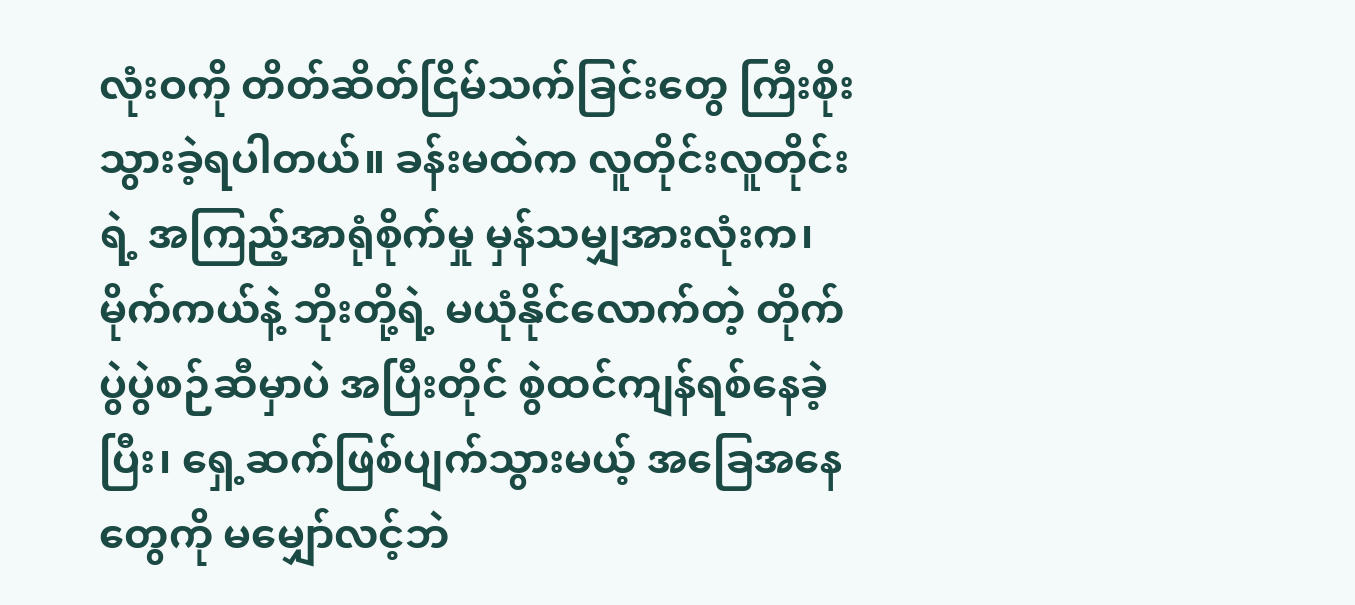လုံးဝကို တိတ်ဆိတ်ငြိမ်သက်ခြင်းတွေ ကြီးစိုးသွားခဲ့ရပါတယ်။ ခန်းမထဲက လူတိုင်းလူတိုင်းရဲ့ အကြည့်အာရုံစိုက်မှု မှန်သမျှအားလုံးက၊ မိုက်ကယ်နဲ့ ဘိုးတို့ရဲ့ မယုံနိုင်လောက်တဲ့ တိုက်ပွဲပွဲစဉ်ဆီမှာပဲ အပြီးတိုင် စွဲထင်ကျန်ရစ်နေခဲ့ပြီး၊ ရှေ့ဆက်ဖြစ်ပျက်သွားမယ့် အခြေအနေတွေကို မမျှော်လင့်ဘဲ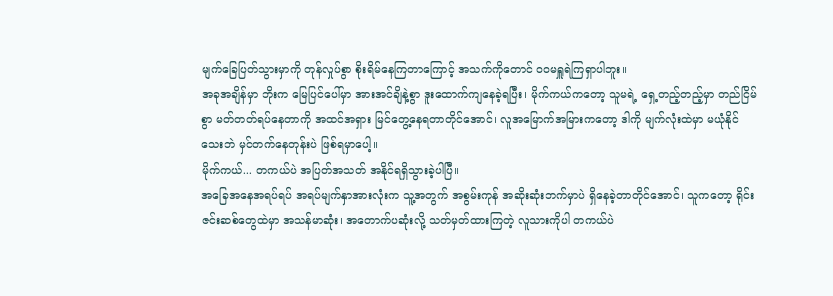မျက်ခြေပြတ်သွားမှာကို တုန်လှုပ်စွာ စိုးရိမ်နေကြတာကြောင့် အသက်ကိုတောင် ဝဝမရှူရဲကြရှာပါဘူး။
အခုအချိန်မှာ ဘိုးက မြေပြင်ပေါ်မှာ အားအင်ချိနဲ့စွာ ဒူးထောက်ကျနေခဲ့ရပြီး၊ မိုက်ကယ်ကတော့ သူမရဲ့ ရှေ့တည့်တည့်မှာ တည်ငြိမ်စွာ မတ်တတ်ရပ်နေတာကို အထင်အရှား မြင်တွေ့နေရတာတိုင်အောင်၊ လူအမြောက်အမြားကတော့ ဒါကို မျက်လုံးထဲမှာ မယုံနိုင်သေးဘဲ မှင်တက်နေတုန်းပဲ ဖြစ်ရမှာပေါ့။
မိုက်ကယ်... တကယ်ပဲ အပြတ်အသတ် အနိုင်ရရှိသွားခဲ့ပါပြီ။
အခြေအနေအရပ်ရပ် အရပ်မျက်နှာအားလုံးက သူ့အတွက် အစွမ်းကုန် အဆိုးဆုံးဘက်မှာပဲ ရှိနေခဲ့တာတိုင်အောင်၊ သူကတော့ ရိုင်းဇင်းဆစ်တွေထဲမှာ အသန်မာဆုံး၊ အတောက်ပဆုံးလို့ သတ်မှတ်ထားကြတဲ့ လူသားကိုပါ တကယ်ပဲ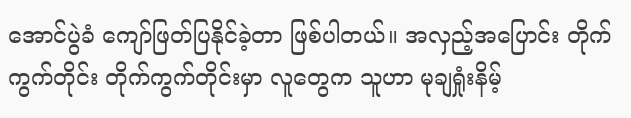အောင်ပွဲခံ ကျော်ဖြတ်ပြနိုင်ခဲ့တာ ဖြစ်ပါတယ်။ အလှည့်အပြောင်း တိုက်ကွက်တိုင်း တိုက်ကွက်တိုင်းမှာ လူတွေက သူဟာ မုချရှုံးနိမ့်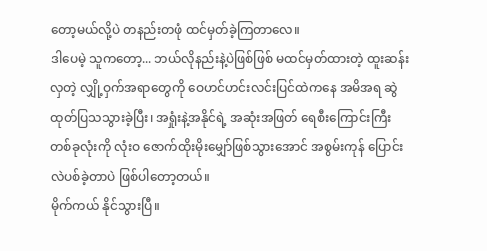တော့မယ်လို့ပဲ တနည်းတဖုံ ထင်မှတ်ခဲ့ကြတာလေ။
ဒါပေမဲ့ သူကတော့... ဘယ်လိုနည်းနဲ့ပဲဖြစ်ဖြစ် မထင်မှတ်ထားတဲ့ ထူးဆန်းလှတဲ့ လျှို့ဝှက်အရာတွေကို ဝေဟင်ဟင်းလင်းပြင်ထဲကနေ အမိအရ ဆွဲထုတ်ပြသသွားခဲ့ပြီး၊ အရှုံးနဲ့အနိုင်ရဲ့ အဆုံးအဖြတ် ရေစီးကြောင်းကြီးတစ်ခုလုံးကို လုံးဝ ဇောက်ထိုးမိုးမျှော်ဖြစ်သွားအောင် အစွမ်းကုန် ပြောင်းလဲပစ်ခဲ့တာပဲ ဖြစ်ပါတော့တယ်။
မိုက်ကယ် နိုင်သွားပြီ။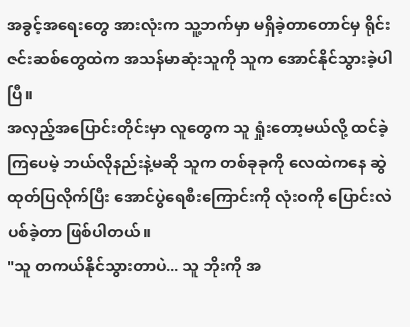အခွင့်အရေးတွေ အားလုံးက သူ့ဘက်မှာ မရှိခဲ့တာတောင်မှ ရိုင်းဇင်းဆစ်တွေထဲက အသန်မာဆုံးသူကို သူက အောင်နိုင်သွားခဲ့ပါပြီ။
အလှည့်အပြောင်းတိုင်းမှာ လူတွေက သူ ရှုံးတော့မယ်လို့ ထင်ခဲ့ကြပေမဲ့ ဘယ်လိုနည်းနဲ့မဆို သူက တစ်ခုခုကို လေထဲကနေ ဆွဲထုတ်ပြလိုက်ပြီး အောင်ပွဲရေစီးကြောင်းကို လုံးဝကို ပြောင်းလဲပစ်ခဲ့တာ ဖြစ်ပါတယ်။
"သူ တကယ်နိုင်သွားတာပဲ... သူ ဘိုးကို အ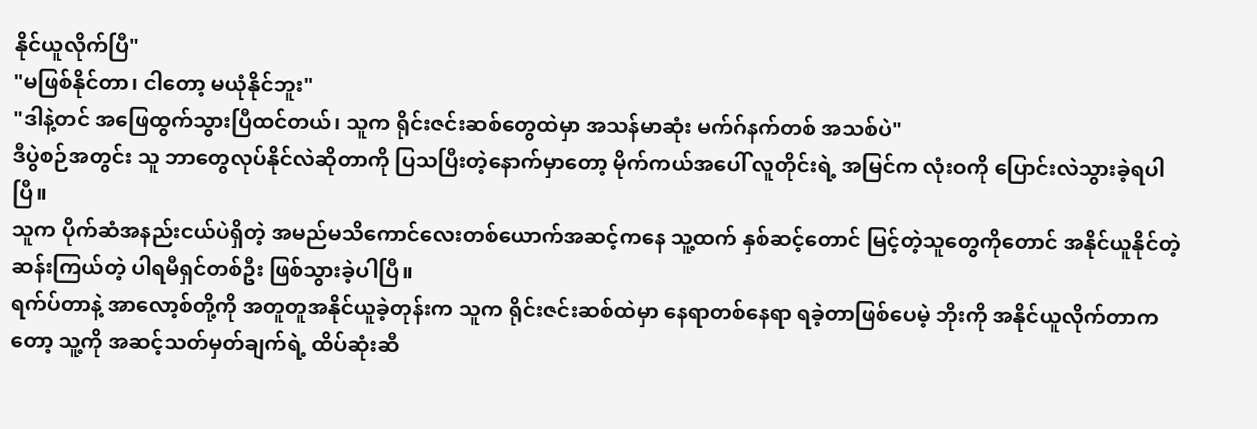နိုင်ယူလိုက်ပြီ"
"မဖြစ်နိုင်တာ၊ ငါတော့ မယုံနိုင်ဘူး"
"ဒါနဲ့တင် အဖြေထွက်သွားပြီထင်တယ်၊ သူက ရိုင်းဇင်းဆစ်တွေထဲမှာ အသန်မာဆုံး မက်ဂ်နက်တစ် အသစ်ပဲ"
ဒီပွဲစဉ်အတွင်း သူ ဘာတွေလုပ်နိုင်လဲဆိုတာကို ပြသပြီးတဲ့နောက်မှာတော့ မိုက်ကယ်အပေါ် လူတိုင်းရဲ့ အမြင်က လုံးဝကို ပြောင်းလဲသွားခဲ့ရပါပြီ။
သူက ပိုက်ဆံအနည်းငယ်ပဲရှိတဲ့ အမည်မသိကောင်လေးတစ်ယောက်အဆင့်ကနေ သူ့ထက် နှစ်ဆင့်တောင် မြင့်တဲ့သူတွေကိုတောင် အနိုင်ယူနိုင်တဲ့ ဆန်းကြယ်တဲ့ ပါရမီရှင်တစ်ဦး ဖြစ်သွားခဲ့ပါပြီ။
ရက်ပ်တာနဲ့ အာလော့စ်တို့ကို အတူတူအနိုင်ယူခဲ့တုန်းက သူက ရိုင်းဇင်းဆစ်ထဲမှာ နေရာတစ်နေရာ ရခဲ့တာဖြစ်ပေမဲ့ ဘိုးကို အနိုင်ယူလိုက်တာကတော့ သူ့ကို အဆင့်သတ်မှတ်ချက်ရဲ့ ထိပ်ဆုံးဆီ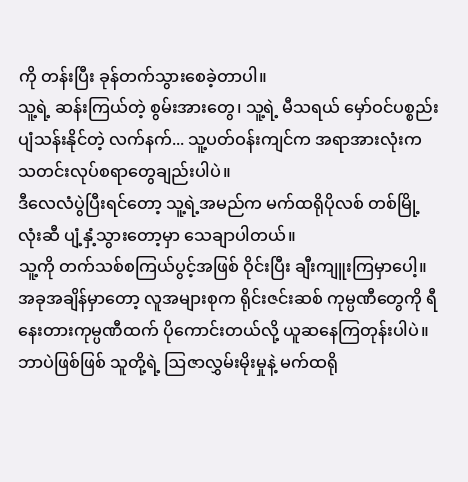ကို တန်းပြီး ခုန်တက်သွားစေခဲ့တာပါ။
သူ့ရဲ့ ဆန်းကြယ်တဲ့ စွမ်းအားတွေ၊ သူ့ရဲ့ မီသရယ် မှော်ဝင်ပစ္စည်း ပျံသန်းနိုင်တဲ့ လက်နက်... သူ့ပတ်ဝန်းကျင်က အရာအားလုံးက သတင်းလုပ်စရာတွေချည်းပါပဲ။
ဒီလေလံပွဲပြီးရင်တော့ သူ့ရဲ့အမည်က မက်ထရိုပိုလစ် တစ်မြို့လုံးဆီ ပျံ့နှံ့သွားတော့မှာ သေချာပါတယ်။
သူ့ကို တက်သစ်စကြယ်ပွင့်အဖြစ် ဝိုင်းပြီး ချီးကျူးကြမှာပေါ့။
အခုအချိန်မှာတော့ လူအများစုက ရိုင်းဇင်းဆစ် ကုမ္ပဏီတွေကို ရီနေးတားကုမ္ပဏီထက် ပိုကောင်းတယ်လို့ ယူဆနေကြတုန်းပါပဲ။ ဘာပဲဖြစ်ဖြစ် သူတို့ရဲ့ ဩဇာလွှမ်းမိုးမှုနဲ့ မက်ထရို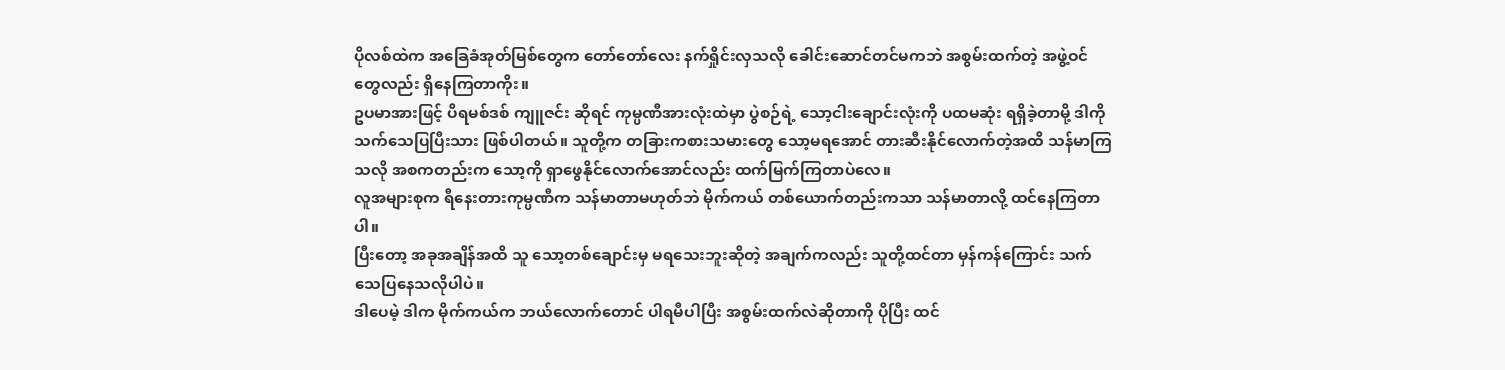ပိုလစ်ထဲက အခြေခံအုတ်မြစ်တွေက တော်တော်လေး နက်ရှိုင်းလှသလို ခေါင်းဆောင်တင်မကဘဲ အစွမ်းထက်တဲ့ အဖွဲ့ဝင်တွေလည်း ရှိနေကြတာကိုး။
ဥပမာအားဖြင့် ပိရမစ်ဒစ် ကျူဇင်း ဆိုရင် ကုမ္ပဏီအားလုံးထဲမှာ ပွဲစဉ်ရဲ့ သော့ငါးချောင်းလုံးကို ပထမဆုံး ရရှိခဲ့တာမို့ ဒါကို သက်သေပြပြီးသား ဖြစ်ပါတယ်။ သူတို့က တခြားကစားသမားတွေ သော့မရအောင် တားဆီးနိုင်လောက်တဲ့အထိ သန်မာကြသလို အစကတည်းက သော့ကို ရှာဖွေနိုင်လောက်အောင်လည်း ထက်မြက်ကြတာပဲလေ။
လူအများစုက ရီနေးတားကုမ္ပဏီက သန်မာတာမဟုတ်ဘဲ မိုက်ကယ် တစ်ယောက်တည်းကသာ သန်မာတာလို့ ထင်နေကြတာပါ။
ပြီးတော့ အခုအချိန်အထိ သူ သော့တစ်ချောင်းမှ မရသေးဘူးဆိုတဲ့ အချက်ကလည်း သူတို့ထင်တာ မှန်ကန်ကြောင်း သက်သေပြနေသလိုပါပဲ။
ဒါပေမဲ့ ဒါက မိုက်ကယ်က ဘယ်လောက်တောင် ပါရမီပါပြီး အစွမ်းထက်လဲဆိုတာကို ပိုပြီး ထင်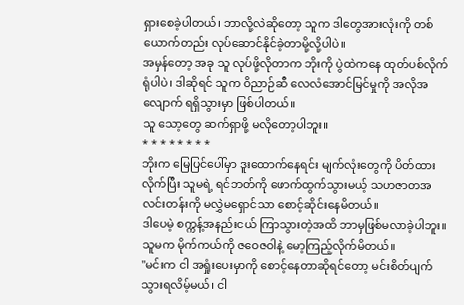ရှားစေခဲ့ပါတယ်၊ ဘာလို့လဲဆိုတော့ သူက ဒါတွေအားလုံးကို တစ်ယောက်တည်း လုပ်ဆောင်နိုင်ခဲ့တာမို့လို့ပါပဲ။
အမှန်တော့ အခု သူ လုပ်ဖို့လိုတာက ဘိုးကို ပွဲထဲကနေ ထုတ်ပစ်လိုက်ရုံပါပဲ၊ ဒါဆိုရင် သူက ဝိညာဉ်ဆီ လေလံအောင်မြင်မှုကို အလိုအလျောက် ရရှိသွားမှာ ဖြစ်ပါတယ်။
သူ သော့တွေ ဆက်ရှာဖို့ မလိုတော့ပါဘူး။
* * * * * * * *
ဘိုးက မြေပြင်ပေါ်မှာ ဒူးထောက်နေရင်း မျက်လုံးတွေကို ပိတ်ထားလိုက်ပြီး သူမရဲ့ ရင်ဘတ်ကို ဖောက်ထွက်သွားမယ့် သဟဇာတအလင်းတန်းကို မလွှဲမရှောင်သာ စောင့်ဆိုင်းနေမိတယ်။
ဒါပေမဲ့ စက္ကန့်အနည်းငယ် ကြာသွားတဲ့အထိ ဘာမှဖြစ်မလာခဲ့ပါဘူး။
သူမက မိုက်ကယ်ကို ဇဝေဇဝါနဲ့ မော့ကြည့်လိုက်မိတယ်။
"မင်းက ငါ အရှုံးပေးမှာကို စောင့်နေတာဆိုရင်တော့ မင်းစိတ်ပျက်သွားရလိမ့်မယ်၊ ငါ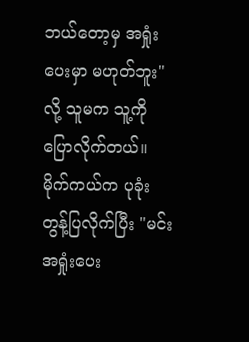ဘယ်တော့မှ အရှုံးပေးမှာ မဟုတ်ဘူး" လို့ သူမက သူ့ကို ပြောလိုက်တယ်။
မိုက်ကယ်က ပုခုံးတွန့်ပြလိုက်ပြီး "မင်း အရှုံးပေး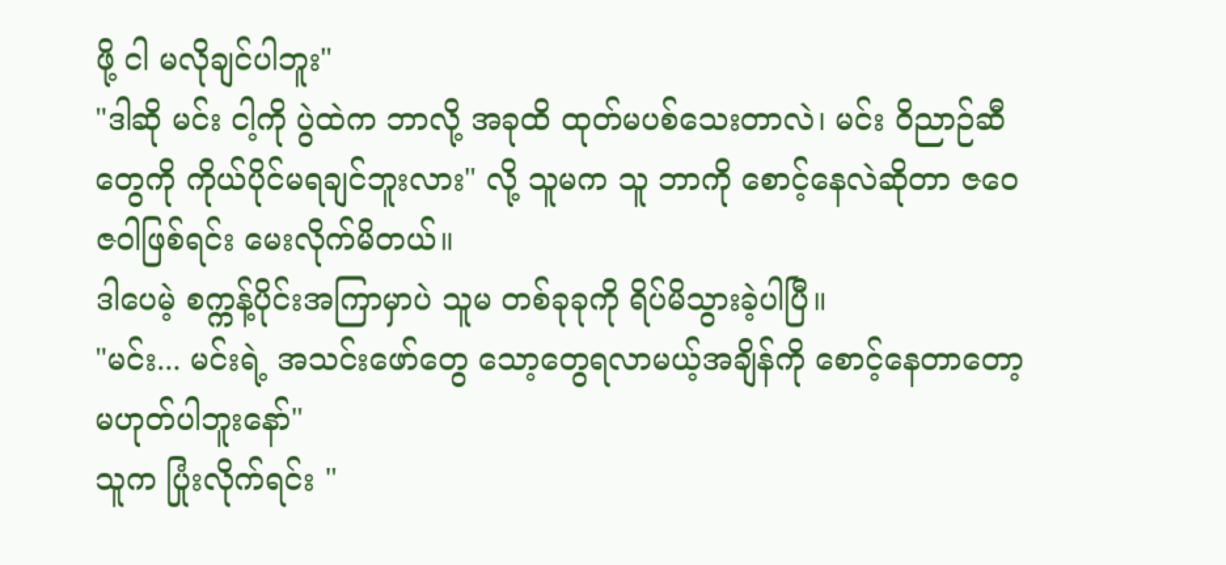ဖို့ ငါ မလိုချင်ပါဘူး"
"ဒါဆို မင်း ငါ့ကို ပွဲထဲက ဘာလို့ အခုထိ ထုတ်မပစ်သေးတာလဲ၊ မင်း ဝိညာဉ်ဆီတွေကို ကိုယ်ပိုင်မရချင်ဘူးလား" လို့ သူမက သူ ဘာကို စောင့်နေလဲဆိုတာ ဇဝေဇဝါဖြစ်ရင်း မေးလိုက်မိတယ်။
ဒါပေမဲ့ စက္ကန့်ပိုင်းအကြာမှာပဲ သူမ တစ်ခုခုကို ရိပ်မိသွားခဲ့ပါပြီ။
"မင်း... မင်းရဲ့ အသင်းဖော်တွေ သော့တွေရလာမယ့်အချိန်ကို စောင့်နေတာတော့ မဟုတ်ပါဘူးနော်"
သူက ပြုံးလိုက်ရင်း "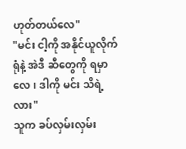ဟုတ်တယ်လေ"
"မင်း ငါ့ကို အနိုင်ယူလိုက်ရုံနဲ့ အဲဒီ ဆီတွေကို ရမှာလေ၊ ဒါကို မင်း သိရဲ့လား"
သူက ခပ်လှမ်းလှမ်း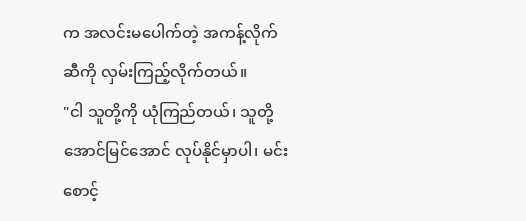က အလင်းမပေါက်တဲ့ အကန့်လိုက်ဆီကို လှမ်းကြည့်လိုက်တယ်။
"ငါ သူတို့ကို ယုံကြည်တယ်၊ သူတို့ အောင်မြင်အောင် လုပ်နိုင်မှာပါ၊ မင်း စောင့်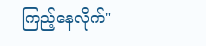ကြည့်နေလိုက်"